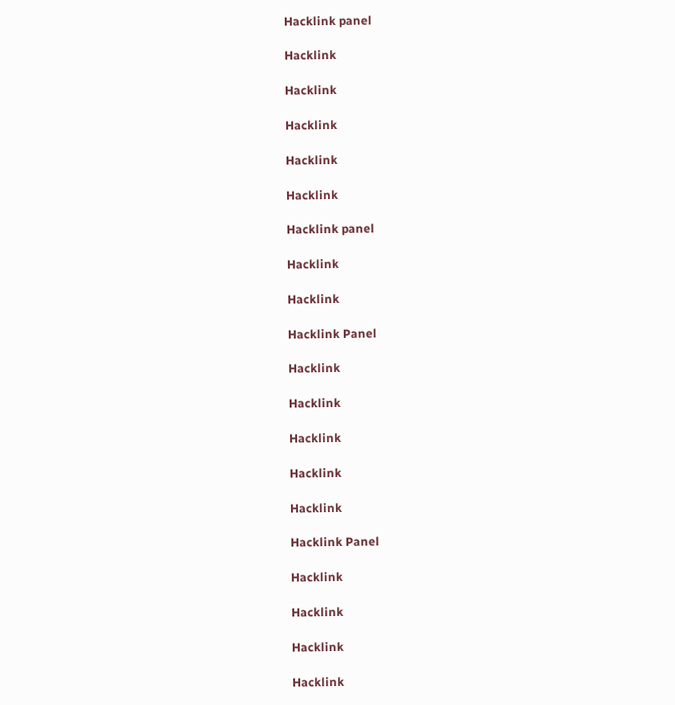Hacklink panel

Hacklink

Hacklink

Hacklink

Hacklink

Hacklink

Hacklink panel

Hacklink

Hacklink

Hacklink Panel

Hacklink

Hacklink

Hacklink

Hacklink

Hacklink

Hacklink Panel

Hacklink

Hacklink

Hacklink

Hacklink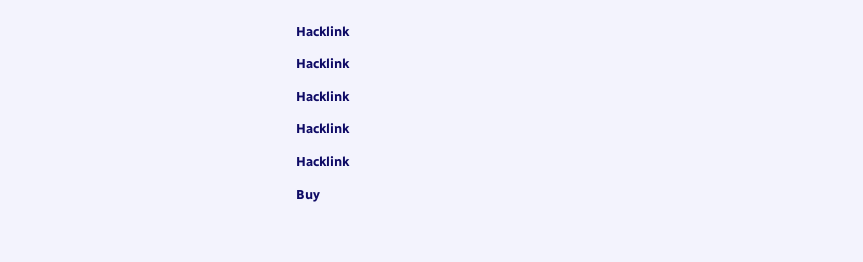Hacklink

Hacklink

Hacklink

Hacklink

Hacklink

Buy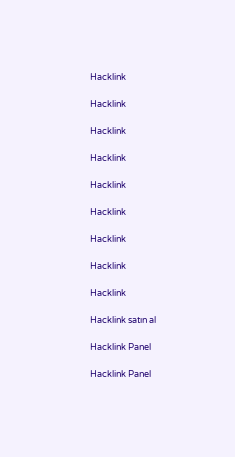Hacklink

Hacklink

Hacklink

Hacklink

Hacklink

Hacklink

Hacklink

Hacklink

Hacklink

Hacklink satın al

Hacklink Panel

Hacklink Panel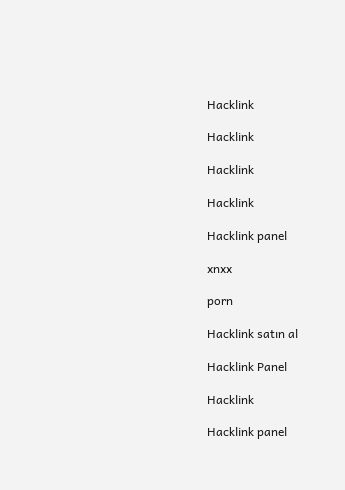Hacklink

Hacklink

Hacklink

Hacklink

Hacklink panel

xnxx

porn

Hacklink satın al

Hacklink Panel

Hacklink

Hacklink panel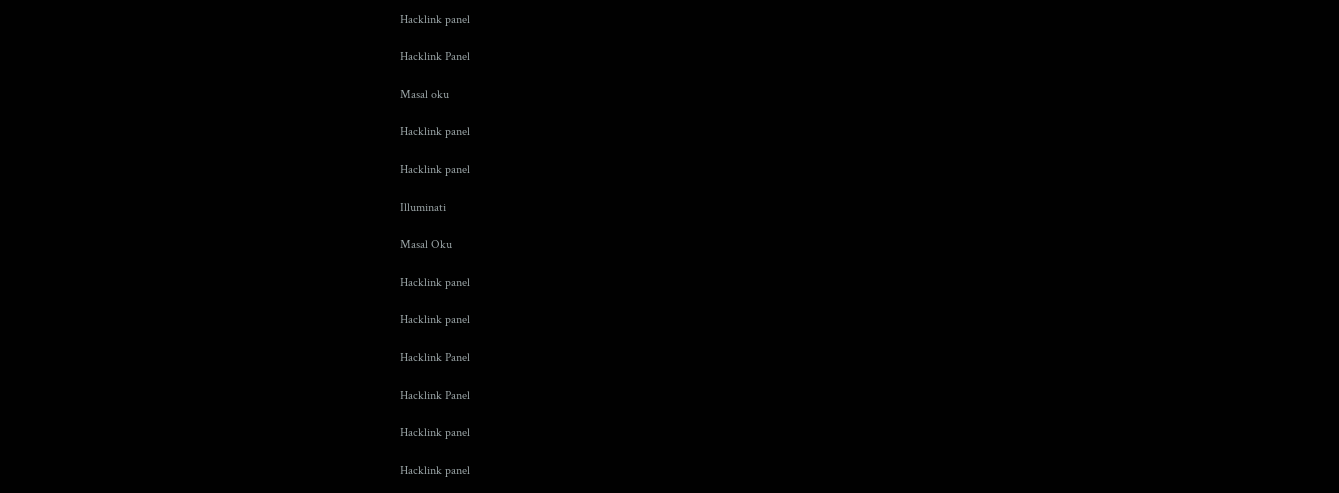Hacklink panel

Hacklink Panel

Masal oku

Hacklink panel

Hacklink panel

Illuminati

Masal Oku

Hacklink panel

Hacklink panel

Hacklink Panel

Hacklink Panel

Hacklink panel

Hacklink panel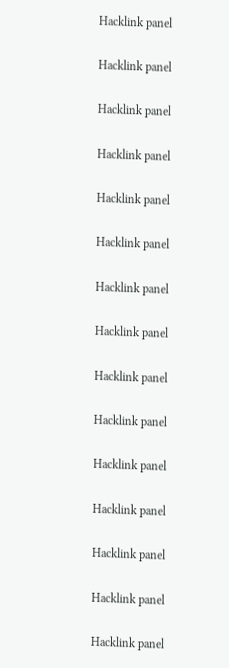Hacklink panel

Hacklink panel

Hacklink panel

Hacklink panel

Hacklink panel

Hacklink panel

Hacklink panel

Hacklink panel

Hacklink panel

Hacklink panel

Hacklink panel

Hacklink panel

Hacklink panel

Hacklink panel

Hacklink panel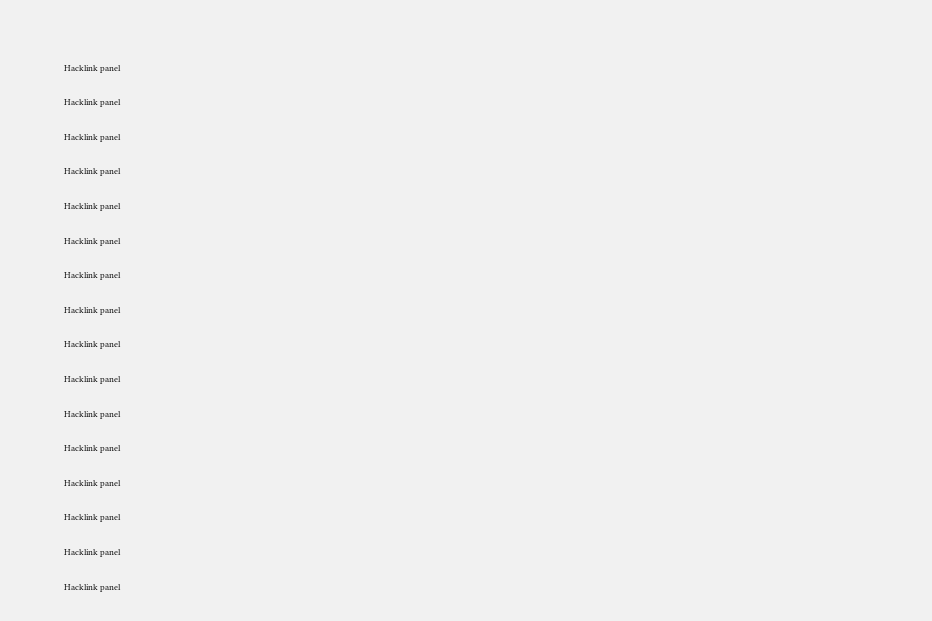Hacklink panel

Hacklink panel

Hacklink panel

Hacklink panel

Hacklink panel

Hacklink panel

Hacklink panel

Hacklink panel

Hacklink panel

Hacklink panel

Hacklink panel

Hacklink panel

Hacklink panel

Hacklink panel

Hacklink panel

Hacklink panel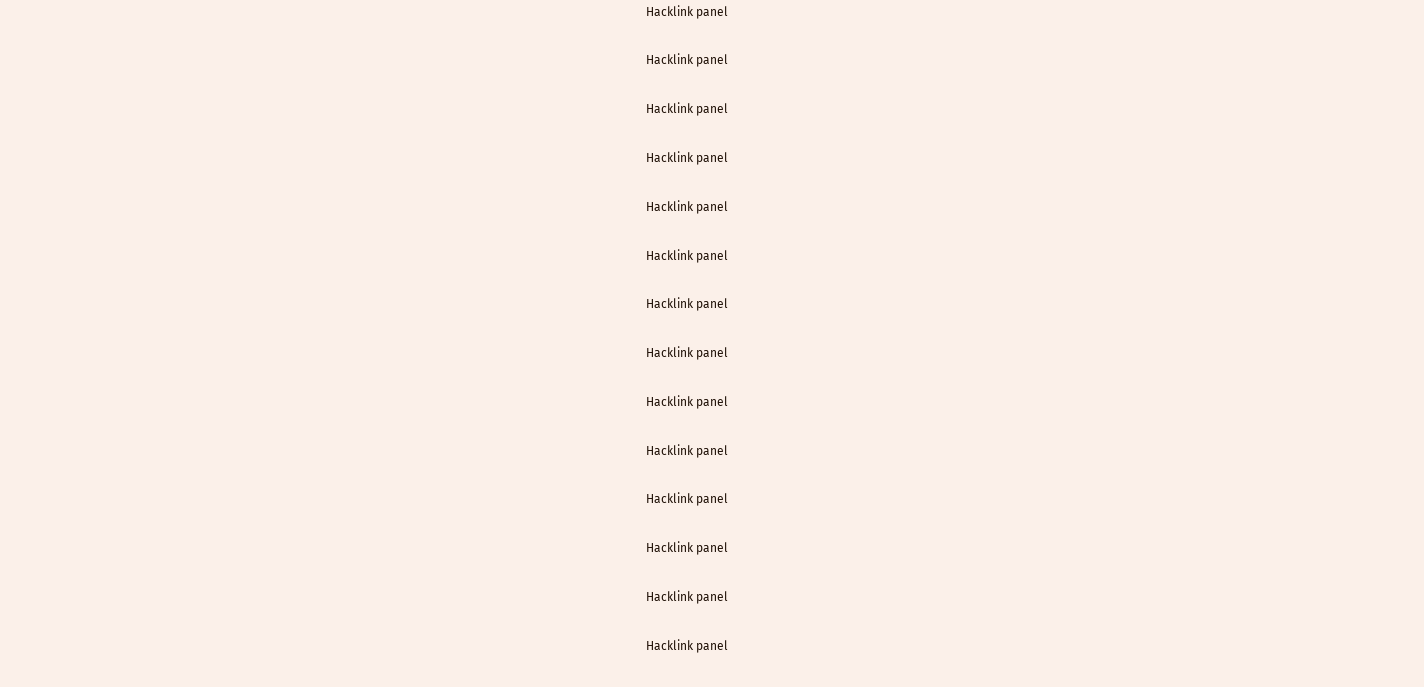Hacklink panel

Hacklink panel

Hacklink panel

Hacklink panel

Hacklink panel

Hacklink panel

Hacklink panel

Hacklink panel

Hacklink panel

Hacklink panel

Hacklink panel

Hacklink panel

Hacklink panel

Hacklink panel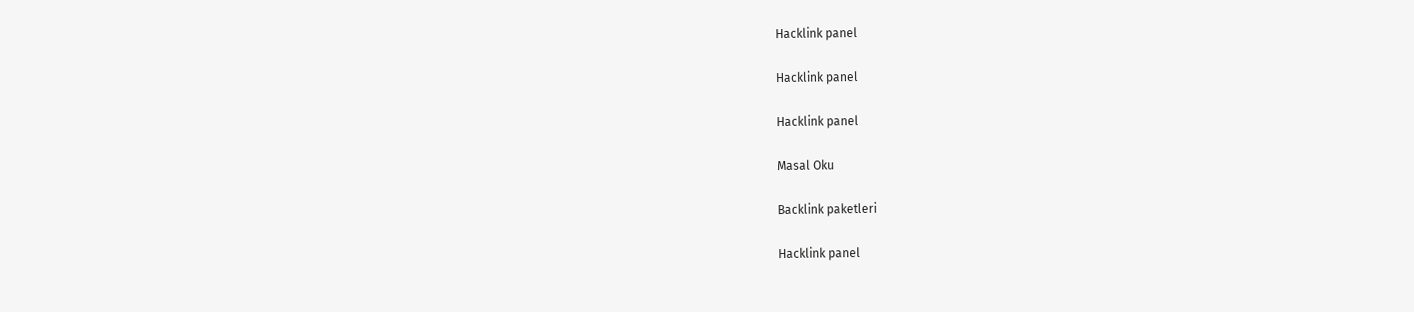Hacklink panel

Hacklink panel

Hacklink panel

Masal Oku

Backlink paketleri

Hacklink panel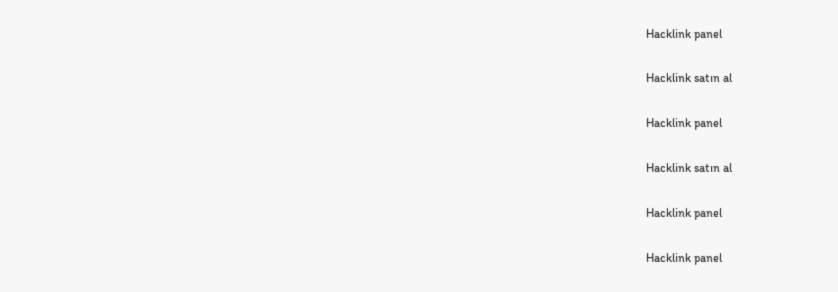Hacklink panel

Hacklink satın al

Hacklink panel

Hacklink satın al

Hacklink panel

Hacklink panel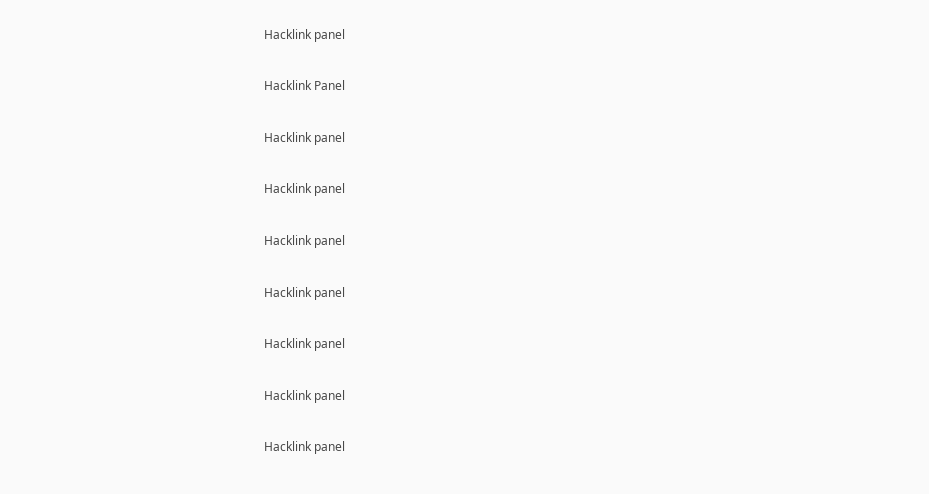Hacklink panel

Hacklink Panel

Hacklink panel

Hacklink panel

Hacklink panel

Hacklink panel

Hacklink panel

Hacklink panel

Hacklink panel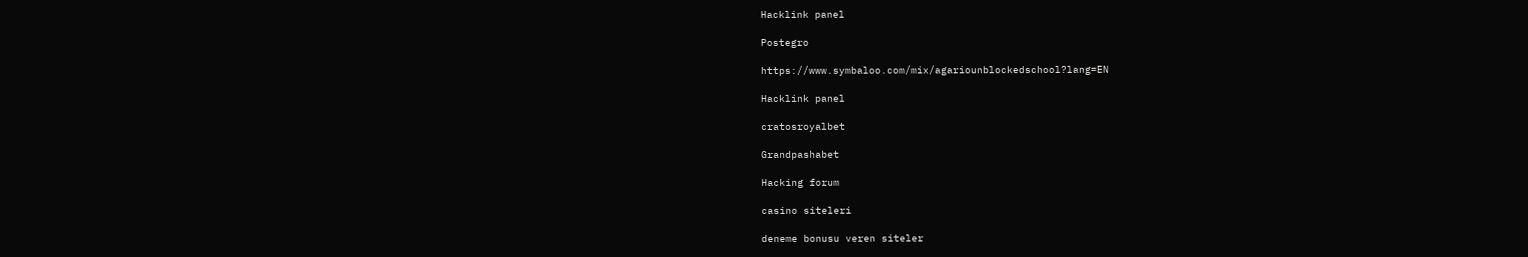Hacklink panel

Postegro

https://www.symbaloo.com/mix/agariounblockedschool?lang=EN

Hacklink panel

cratosroyalbet

Grandpashabet

Hacking forum

casino siteleri

deneme bonusu veren siteler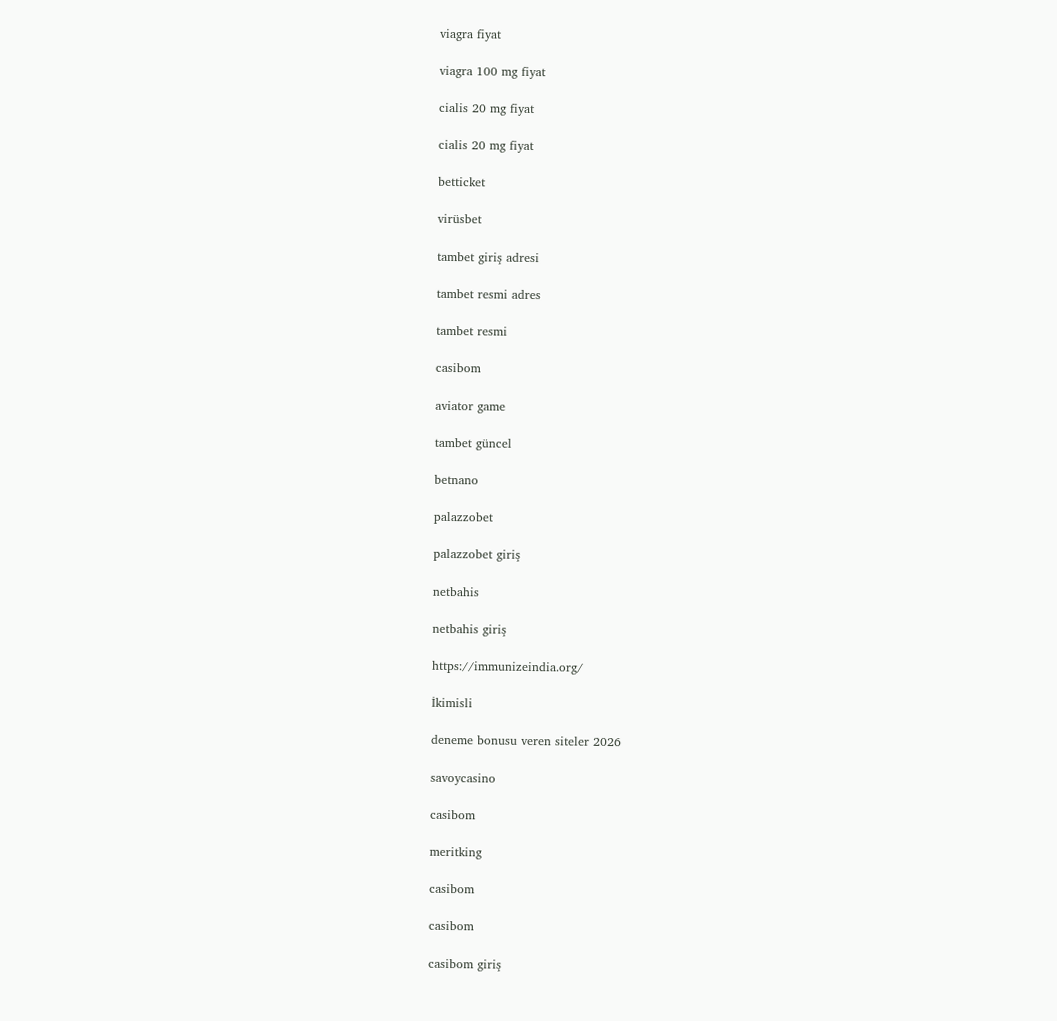viagra fiyat

viagra 100 mg fiyat

cialis 20 mg fiyat

cialis 20 mg fiyat

betticket

virüsbet

tambet giriş adresi

tambet resmi adres

tambet resmi

casibom

aviator game

tambet güncel

betnano

palazzobet

palazzobet giriş

netbahis

netbahis giriş

https://immunizeindia.org/

İkimisli

deneme bonusu veren siteler 2026

savoycasino

casibom

meritking

casibom

casibom

casibom giriş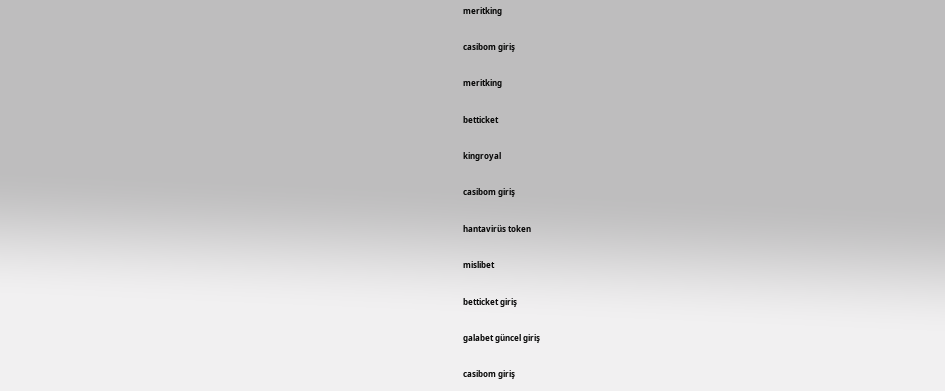meritking

casibom giriş

meritking

betticket

kingroyal

casibom giriş

hantavirüs token

mislibet

betticket giriş

galabet güncel giriş

casibom giriş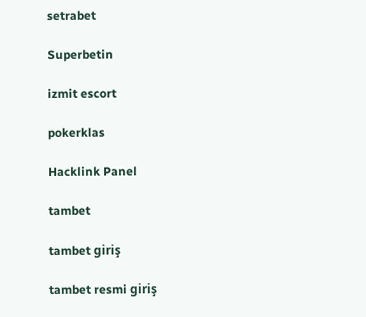setrabet

Superbetin

izmit escort

pokerklas

Hacklink Panel

tambet

tambet giriş

tambet resmi giriş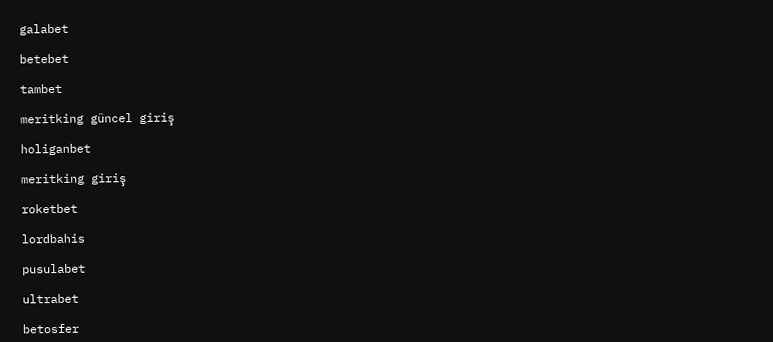galabet

betebet

tambet

meritking güncel giriş

holiganbet

meritking giriş

roketbet

lordbahis

pusulabet

ultrabet

betosfer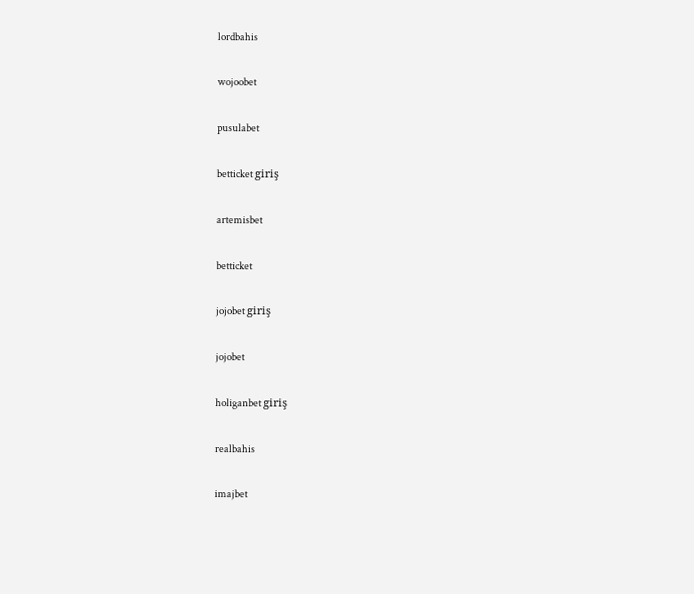lordbahis

wojoobet

pusulabet

betticket giriş

artemisbet

betticket

jojobet giriş

jojobet

holiganbet giriş

realbahis

imajbet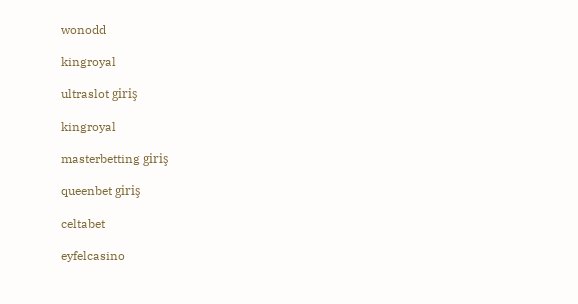wonodd

kingroyal

ultraslot giriş

kingroyal

masterbetting giriş

queenbet giriş

celtabet

eyfelcasino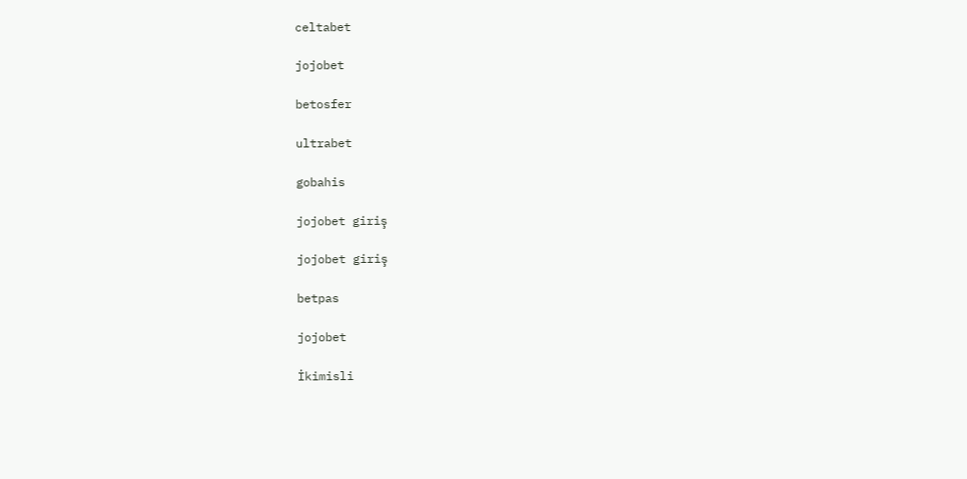celtabet

jojobet

betosfer

ultrabet

gobahis

jojobet giriş

jojobet giriş

betpas

jojobet

İkimisli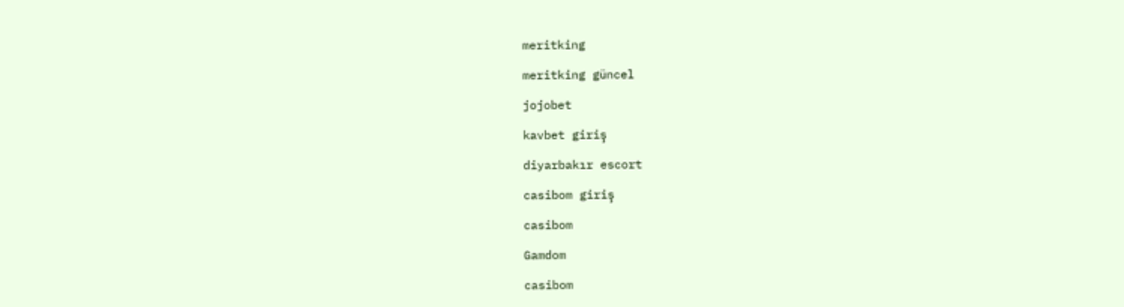meritking

meritking güncel

jojobet

kavbet giriş

diyarbakır escort

casibom giriş

casibom

Gamdom

casibom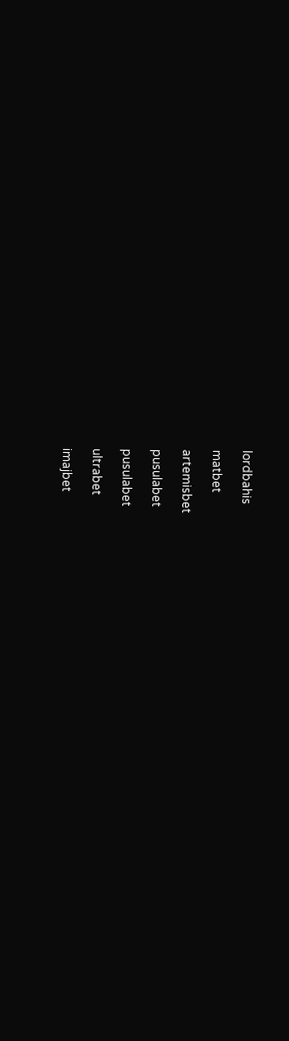lordbahis

matbet

artemisbet

pusulabet

pusulabet

ultrabet

imajbet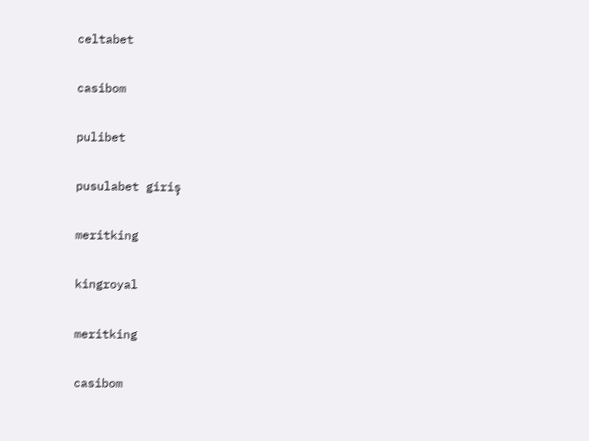celtabet

casibom

pulibet

pusulabet giriş

meritking

kingroyal

meritking

casibom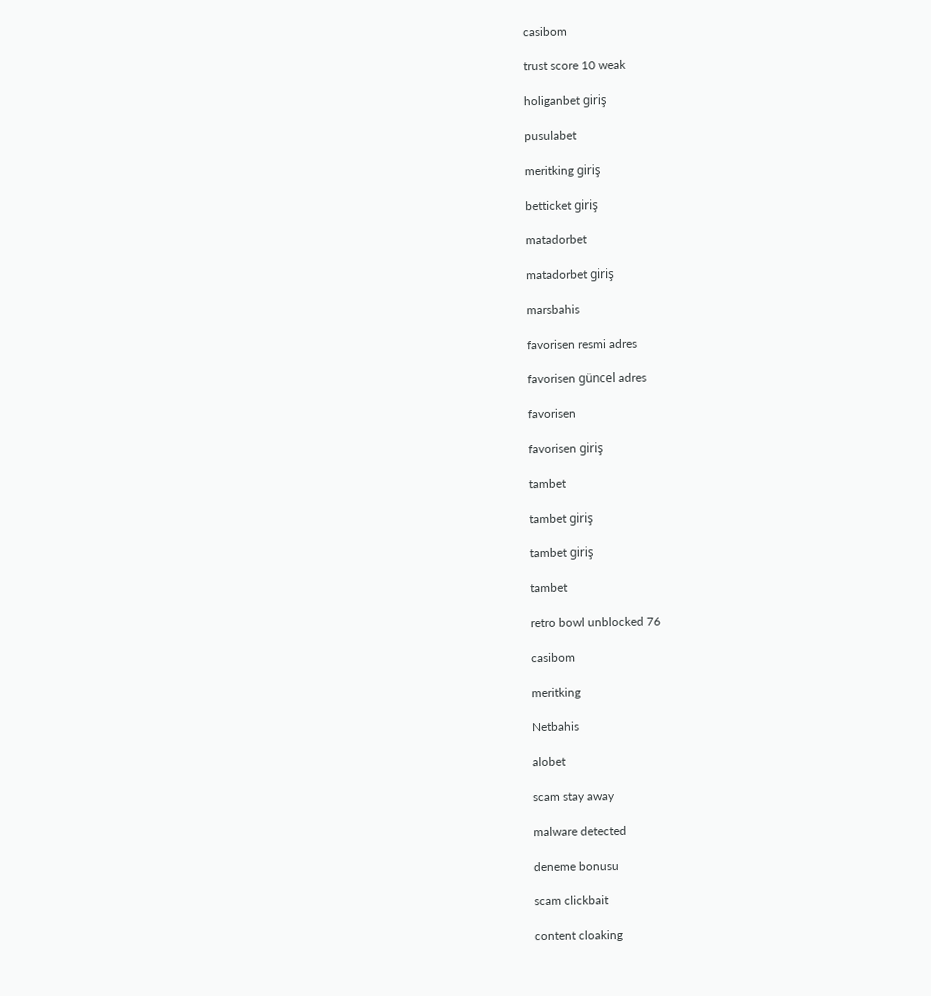casibom

trust score 10 weak

holiganbet giriş

pusulabet

meritking giriş

betticket giriş

matadorbet

matadorbet giriş

marsbahis

favorisen resmi adres

favorisen güncel adres

favorisen

favorisen giriş

tambet

tambet giriş

tambet giriş

tambet

retro bowl unblocked 76

casibom

meritking

Netbahis

alobet

scam stay away

malware detected

deneme bonusu

scam clickbait

content cloaking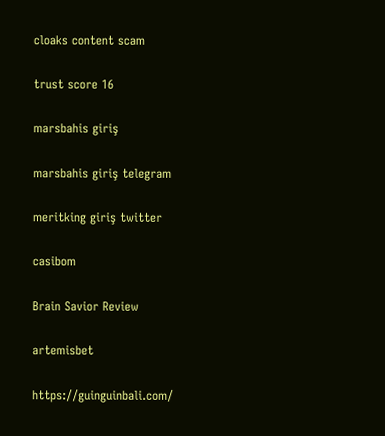cloaks content scam

trust score 16

marsbahis giriş

marsbahis giriş telegram

meritking giriş twitter

casibom

Brain Savior Review

artemisbet

https://guinguinbali.com/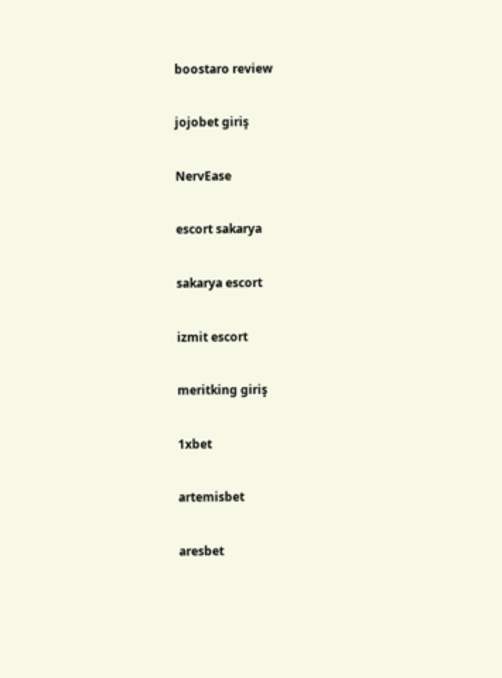boostaro review

jojobet giriş

NervEase

escort sakarya

sakarya escort

izmit escort

meritking giriş

1xbet

artemisbet

aresbet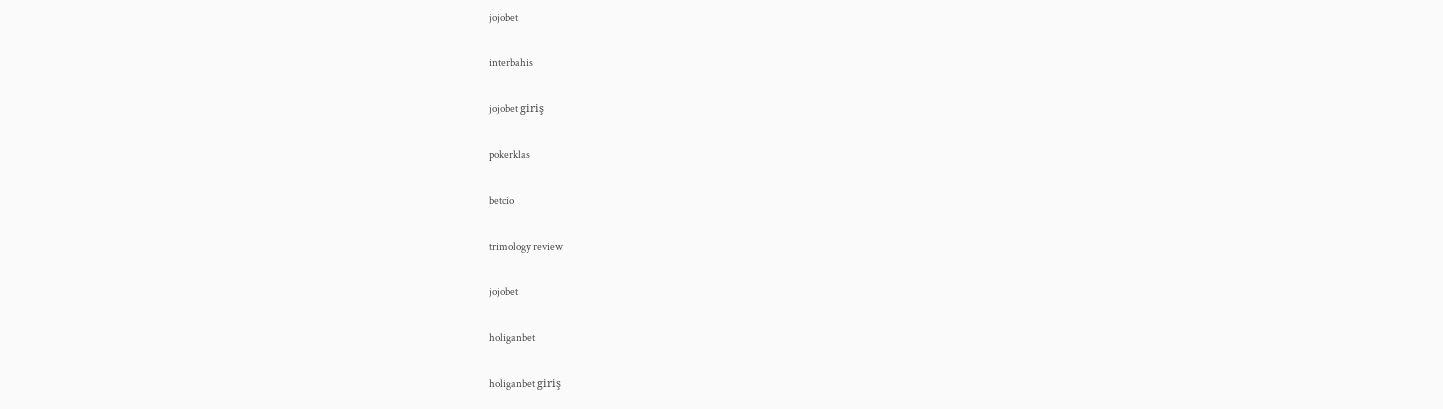jojobet

interbahis

jojobet giriş

pokerklas

betcio

trimology review

jojobet

holiganbet

holiganbet giriş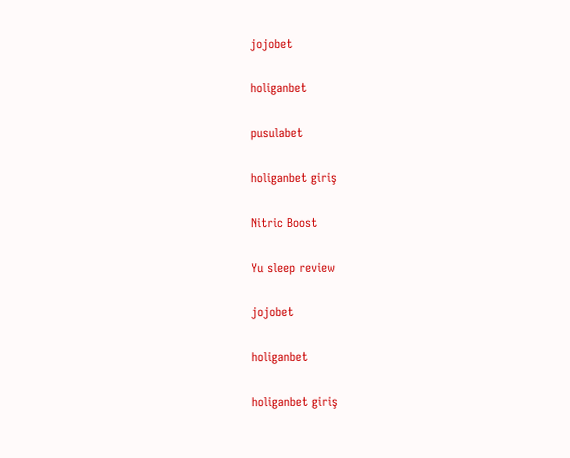jojobet

holiganbet

pusulabet

holiganbet giriş

Nitric Boost

Yu sleep review

jojobet

holiganbet

holiganbet giriş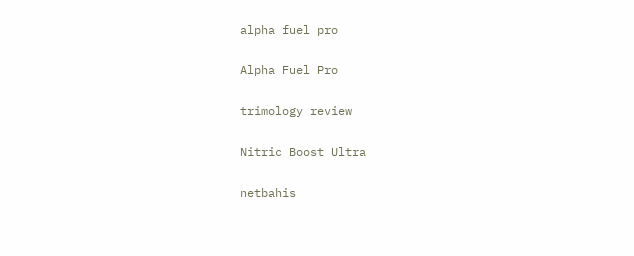alpha fuel pro

Alpha Fuel Pro

trimology review

Nitric Boost Ultra

netbahis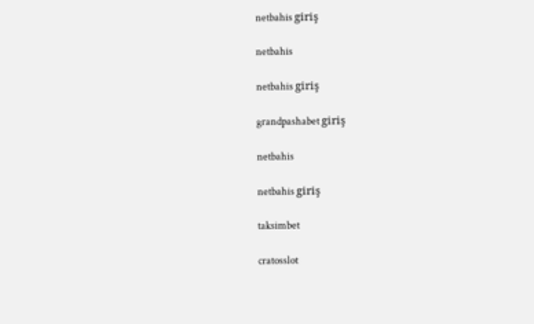netbahis giriş

netbahis

netbahis giriş

grandpashabet giriş

netbahis

netbahis giriş

taksimbet

cratosslot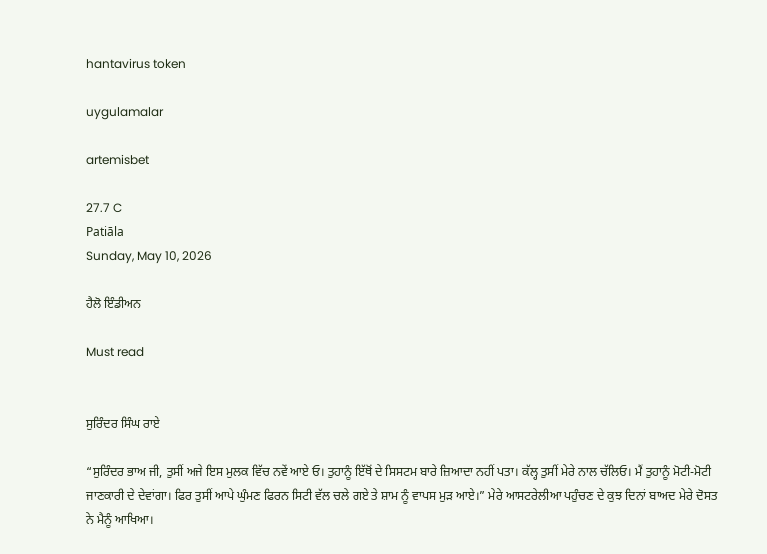hantavirus token

uygulamalar

artemisbet

27.7 C
Patiāla
Sunday, May 10, 2026

ਹੈਲੋ ਇੰਡੀਅਨ

Must read


ਸੁਰਿੰਦਰ ਸਿੰਘ ਰਾਏ

“ਸੁਰਿੰਦਰ ਭਾਅ ਜੀ, ਤੁਸੀਂ ਅਜੇ ਇਸ ਮੁਲਕ ਵਿੱਚ ਨਵੇਂ ਆਏ ਓ। ਤੁਹਾਨੂੰ ਇੱਥੋਂ ਦੇ ਸਿਸਟਮ ਬਾਰੇ ਜ਼ਿਆਦਾ ਨਹੀਂ ਪਤਾ। ਕੱਲ੍ਹ ਤੁਸੀਂ ਮੇਰੇ ਨਾਲ ਚੱਲਿਓ। ਮੈਂ ਤੁਹਾਨੂੰ ਮੋਟੀ-ਮੋਟੀ ਜਾਣਕਾਰੀ ਦੇ ਦੇਵਾਂਗਾ। ਫਿਰ ਤੁਸੀਂ ਆਪੇ ਘੁੰਮਣ ਫਿਰਨ ਸਿਟੀ ਵੱਲ ਚਲੇ ਗਏ ਤੇ ਸ਼ਾਮ ਨੂੰ ਵਾਪਸ ਮੁੜ ਆਏ।” ਮੇਰੇ ਆਸਟਰੇਲੀਆ ਪਹੁੰਚਣ ਦੇ ਕੁਝ ਦਿਨਾਂ ਬਾਅਦ ਮੇਰੇ ਦੋਸਤ ਨੇ ਮੈਨੂੰ ਆਖਿਆ।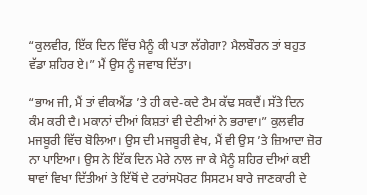“ਕੁਲਵੀਰ, ਇੱਕ ਦਿਨ ਵਿੱਚ ਮੈਨੂੰ ਕੀ ਪਤਾ ਲੱਗੇਗਾ? ਮੈਲਬੌਰਨ ਤਾਂ ਬਹੁਤ ਵੱਡਾ ਸ਼ਹਿਰ ਏ।” ਮੈਂ ਉਸ ਨੂੰ ਜਵਾਬ ਦਿੱਤਾ।

“ਭਾਅ ਜੀ, ਮੈਂ ਤਾਂ ਵੀਕਐਂਡ ’ਤੇ ਹੀ ਕਦੇ-ਕਦੇ ਟੈਮ ਕੱਢ ਸਕਦੈਂ। ਸੱਤੇ ਦਿਨ ਕੰਮ ਕਰੀ ਦੈ। ਮਕਾਨਾਂ ਦੀਆਂ ਕਿਸ਼ਤਾਂ ਵੀ ਦੇਣੀਆਂ ਨੇ ਭਰਾਵਾ।” ਕੁਲਵੀਰ ਮਜਬੂਰੀ ਵਿੱਚ ਬੋਲਿਆ। ਉਸ ਦੀ ਮਜਬੂਰੀ ਵੇਖ, ਮੈਂ ਵੀ ਉਸ ’ਤੇ ਜ਼ਿਆਦਾ ਜ਼ੋਰ ਨਾ ਪਾਇਆ। ਉਸ ਨੇ ਇੱਕ ਦਿਨ ਮੇਰੇ ਨਾਲ ਜਾ ਕੇ ਮੈਨੂੰ ਸ਼ਹਿਰ ਦੀਆਂ ਕਈ ਥਾਵਾਂ ਵਿਖਾ ਦਿੱਤੀਆਂ ਤੇ ਇੱਥੋਂ ਦੇ ਟਰਾਂਸਪੋਰਟ ਸਿਸਟਮ ਬਾਰੇ ਜਾਣਕਾਰੀ ਦੇ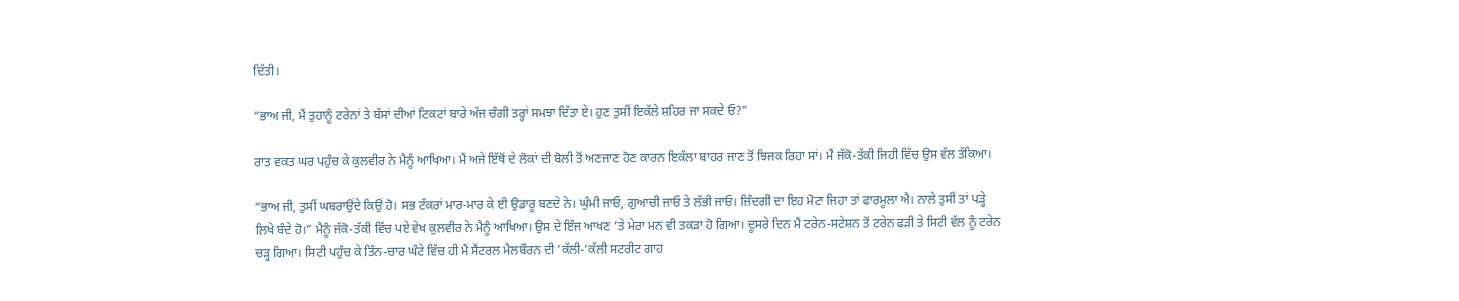ਦਿੱਤੀ।

“ਭਾਅ ਜੀ, ਮੈਂ ਤੁਹਾਨੂੰ ਟਰੇਨਾਂ ਤੇ ਬੱਸਾਂ ਦੀਆਂ ਟਿਕਟਾਂ ਬਾਰੇ ਅੱਜ ਚੰਗੀ ਤਰ੍ਹਾਂ ਸਮਝਾ ਦਿੱਤਾ ਏ। ਹੁਣ ਤੁਸੀਂ ਇਕੱਲੇ ਸ਼ਹਿਰ ਜਾ ਸਕਦੇ ਓ?”

ਰਾਤ ਵਕਤ ਘਰ ਪਹੁੰਚ ਕੇ ਕੁਲਵੀਰ ਨੇ ਮੈਨੂੰ ਆਖਿਆ। ਮੈਂ ਅਜੇ ਇੱਥੋਂ ਦੇ ਲੋਕਾਂ ਦੀ ਬੋਲੀ ਤੋਂ ਅਣਜਾਣ ਹੋਣ ਕਾਰਨ ਇਕੱਲਾ ਬਾਹਰ ਜਾਣ ਤੋਂ ਝਿਜਕ ਰਿਹਾ ਸਾਂ। ਮੈਂ ਜੱਕੋ-ਤੱਕੀ ਜਿਹੀ ਵਿੱਚ ਉਸ ਵੱਲ ਤੱਕਿਆ।

“ਭਾਅ ਜੀ, ਤੁਸੀਂ ਘਬਰਾਉਂਦੇ ਕਿਉਂ ਹੋ। ਸਭ ਟੱਕਰਾਂ ਮਾਰ-ਮਾਰ ਕੇ ਈ ਉਡਾਰੂ ਬਣਦੇ ਨੇ। ਘੁੰਮੀ ਜਾਓ, ਗੁਆਚੀ ਜਾਓ ਤੇ ਲੱਭੀ ਜਾਓ। ਜ਼ਿੰਦਗੀ ਦਾ ਇਹ ਮੋਟਾ ਜਿਹਾ ਤਾਂ ਫਾਰਮੂਲਾ ਐ। ਨਾਲੇ ਤੁਸੀਂ ਤਾਂ ਪੜ੍ਹੇ ਲਿਖੇ ਬੰਦੇ ਹੋ।” ਮੈਨੂੰ ਜੱਕੋ-ਤੱਕੀ ਵਿੱਚ ਪਏ ਵੇਖ ਕੁਲਵੀਰ ਨੇ ਮੈਨੂੰ ਆਖਿਆ। ਉਸ ਦੇ ਇੰਜ ਆਖਣ ’ਤੇ ਮੇਰਾ ਮਨ ਵੀ ਤਕੜਾ ਹੋ ਗਿਆ। ਦੂਸਰੇ ਦਿਨ ਮੈਂ ਟਰੇਨ-ਸਟੇਸ਼ਨ ਤੋਂ ਟਰੇਨ ਫੜੀ ਤੇ ਸਿਟੀ ਵੱਲ ਨੂੰ ਟਰੇਨ ਚੜ੍ਹ ਗਿਆ। ਸਿਟੀ ਪਹੁੰਚ ਕੇ ਤਿੰਨ-ਚਾਰ ਘੰਟੇ ਵਿੱਚ ਹੀ ਮੈਂ ਸੈਂਟਰਲ ਮੈਲਬੌਰਨ ਦੀ ’ਕੱਲੀ-’ਕੱਲੀ ਸਟਰੀਟ ਗਾਹ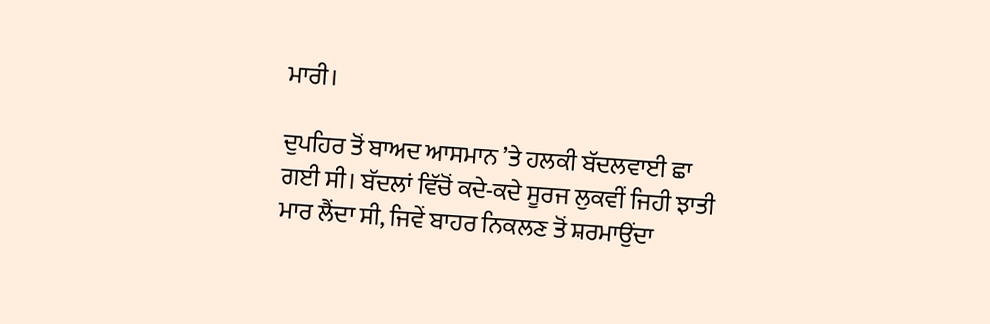ਮਾਰੀ।

ਦੁਪਹਿਰ ਤੋਂ ਬਾਅਦ ਆਸਮਾਨ ’ਤੇ ਹਲਕੀ ਬੱਦਲਵਾਈ ਛਾ ਗਈ ਸੀ। ਬੱਦਲਾਂ ਵਿੱਚੋਂ ਕਦੇ-ਕਦੇ ਸੂਰਜ ਲੁਕਵੀਂ ਜਿਹੀ ਝਾਤੀ ਮਾਰ ਲੈਂਦਾ ਸੀ, ਜਿਵੇਂ ਬਾਹਰ ਨਿਕਲਣ ਤੋਂ ਸ਼ਰਮਾਉਂਦਾ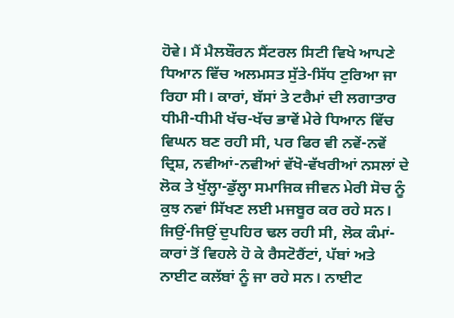ਹੋਵੇ। ਮੈਂ ਮੈਲਬੌਰਨ ਸੈਂਟਰਲ ਸਿਟੀ ਵਿਖੇ ਆਪਣੇ ਧਿਆਨ ਵਿੱਚ ਅਲਮਸਤ ਸੁੱਤੇ-ਸਿੱਧ ਟੁਰਿਆ ਜਾ ਰਿਹਾ ਸੀ। ਕਾਰਾਂ, ਬੱਸਾਂ ਤੇ ਟਰੈਮਾਂ ਦੀ ਲਗਾਤਾਰ ਧੀਮੀ-ਧੀਮੀ ਖੱਚ-ਖੱਚ ਭਾਵੇਂ ਮੇਰੇ ਧਿਆਨ ਵਿੱਚ ਵਿਘਨ ਬਣ ਰਹੀ ਸੀ, ਪਰ ਫਿਰ ਵੀ ਨਵੇਂ-ਨਵੇਂ ਦ੍ਰਿਸ਼, ਨਵੀਆਂ-ਨਵੀਆਂ ਵੱਖੋ-ਵੱਖਰੀਆਂ ਨਸਲਾਂ ਦੇ ਲੋਕ ਤੇ ਖੁੱਲ੍ਹਾ-ਡੁੱਲ੍ਹਾ ਸਮਾਜਿਕ ਜੀਵਨ ਮੇਰੀ ਸੋਚ ਨੂੰ ਕੁਝ ਨਵਾਂ ਸਿੱਖਣ ਲਈ ਮਜਬੂਰ ਕਰ ਰਹੇ ਸਨ। ਜਿਉਂ-ਜਿਉਂ ਦੁਪਹਿਰ ਢਲ ਰਹੀ ਸੀ, ਲੋਕ ਕੰਮਾਂ-ਕਾਰਾਂ ਤੋਂ ਵਿਹਲੇ ਹੋ ਕੇ ਰੈਸਟੋਰੈਂਟਾਂ, ਪੱਬਾਂ ਅਤੇ ਨਾਈਟ ਕਲੱਬਾਂ ਨੂੰ ਜਾ ਰਹੇ ਸਨ। ਨਾਈਟ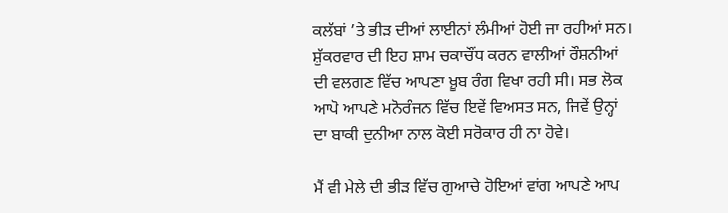ਕਲੱਬਾਂ ’ਤੇ ਭੀੜ ਦੀਆਂ ਲਾਈਨਾਂ ਲੰਮੀਆਂ ਹੋਈ ਜਾ ਰਹੀਆਂ ਸਨ। ਸ਼ੁੱਕਰਵਾਰ ਦੀ ਇਹ ਸ਼ਾਮ ਚਕਾਚੌਂਧ ਕਰਨ ਵਾਲੀਆਂ ਰੌਸ਼ਨੀਆਂ ਦੀ ਵਲਗਣ ਵਿੱਚ ਆਪਣਾ ਖ਼ੂਬ ਰੰਗ ਵਿਖਾ ਰਹੀ ਸੀ। ਸਭ ਲੋਕ ਆਪੋ ਆਪਣੇ ਮਨੋਰੰਜਨ ਵਿੱਚ ਇਵੇਂ ਵਿਅਸਤ ਸਨ, ਜਿਵੇਂ ਉਨ੍ਹਾਂ ਦਾ ਬਾਕੀ ਦੁਨੀਆ ਨਾਲ ਕੋਈ ਸਰੋਕਾਰ ਹੀ ਨਾ ਹੋਵੇ।

ਮੈਂ ਵੀ ਮੇਲੇ ਦੀ ਭੀੜ ਵਿੱਚ ਗੁਆਚੇ ਹੋਇਆਂ ਵਾਂਗ ਆਪਣੇ ਆਪ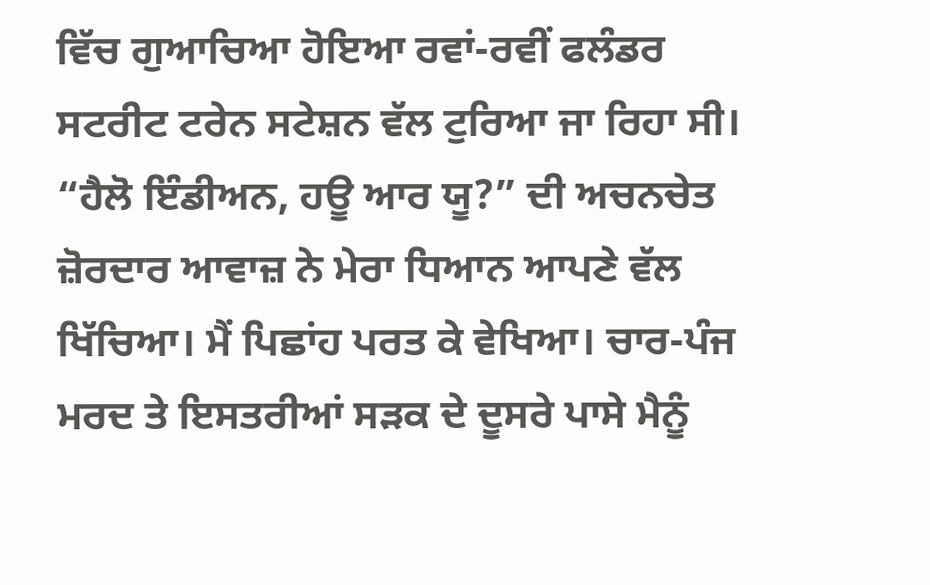ਵਿੱਚ ਗੁਆਚਿਆ ਹੋਇਆ ਰਵਾਂ-ਰਵੀਂ ਫਲੰਡਰ ਸਟਰੀਟ ਟਰੇਨ ਸਟੇਸ਼ਨ ਵੱਲ ਟੁਰਿਆ ਜਾ ਰਿਹਾ ਸੀ। “ਹੈਲੋ ਇੰਡੀਅਨ, ਹਊ ਆਰ ਯੂ?” ਦੀ ਅਚਨਚੇਤ ਜ਼ੋਰਦਾਰ ਆਵਾਜ਼ ਨੇ ਮੇਰਾ ਧਿਆਨ ਆਪਣੇ ਵੱਲ ਖਿੱਚਿਆ। ਮੈਂ ਪਿਛਾਂਹ ਪਰਤ ਕੇ ਵੇਖਿਆ। ਚਾਰ-ਪੰਜ ਮਰਦ ਤੇ ਇਸਤਰੀਆਂ ਸੜਕ ਦੇ ਦੂਸਰੇ ਪਾਸੇ ਮੈਨੂੰ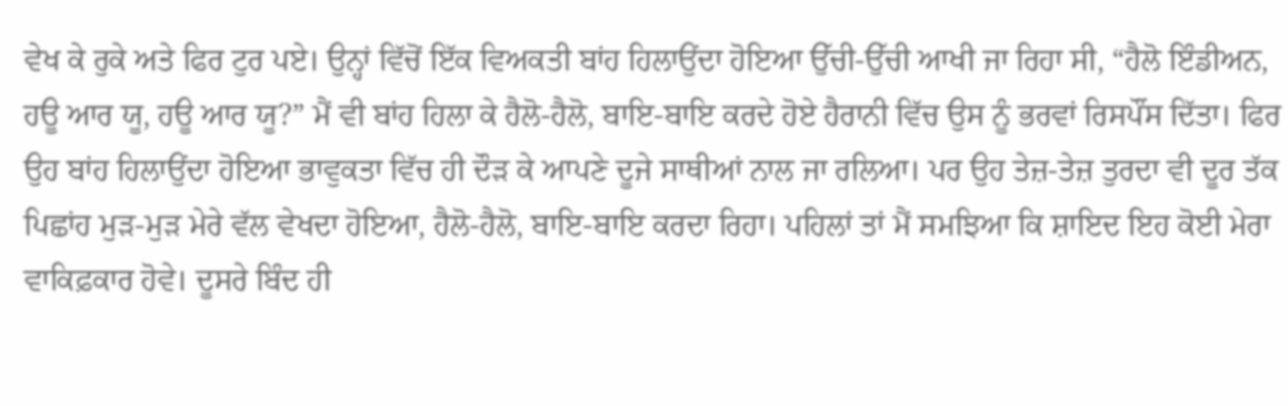ਵੇਖ ਕੇ ਰੁਕੇ ਅਤੇ ਫਿਰ ਟੁਰ ਪਏ। ਉਨ੍ਹਾਂ ਵਿੱਚੋਂ ਇੱਕ ਵਿਅਕਤੀ ਬਾਂਹ ਹਿਲਾਉਂਦਾ ਹੋਇਆ ਉੱਚੀ-ਉੱਚੀ ਆਖੀ ਜਾ ਰਿਹਾ ਸੀ, “ਹੈਲੋ ਇੰਡੀਅਨ, ਹਊ ਆਰ ਯੂ, ਹਊ ਆਰ ਯੂ?” ਮੈਂ ਵੀ ਬਾਂਹ ਹਿਲਾ ਕੇ ਹੈਲੋ-ਹੈਲੋ, ਬਾਇ-ਬਾਇ ਕਰਦੇ ਹੋਏ ਹੈਰਾਨੀ ਵਿੱਚ ਉਸ ਨੂੰ ਭਰਵਾਂ ਰਿਸਪੌਂਸ ਦਿੱਤਾ। ਫਿਰ ਉਹ ਬਾਂਹ ਹਿਲਾਉਂਦਾ ਹੋਇਆ ਭਾਵੁਕਤਾ ਵਿੱਚ ਹੀ ਦੌੜ ਕੇ ਆਪਣੇ ਦੂਜੇ ਸਾਥੀਆਂ ਨਾਲ ਜਾ ਰਲਿਆ। ਪਰ ਉਹ ਤੇਜ਼-ਤੇਜ਼ ਤੁਰਦਾ ਵੀ ਦੂਰ ਤੱਕ ਪਿਛਾਂਹ ਮੁੜ-ਮੁੜ ਮੇਰੇ ਵੱਲ ਵੇਖਦਾ ਹੋਇਆ, ਹੈਲੋ-ਹੈਲੋ, ਬਾਇ-ਬਾਇ ਕਰਦਾ ਰਿਹਾ। ਪਹਿਲਾਂ ਤਾਂ ਮੈਂ ਸਮਝਿਆ ਕਿ ਸ਼ਾਇਦ ਇਹ ਕੋਈ ਮੇਰਾ ਵਾਕਿਫ਼ਕਾਰ ਹੋਵੇ। ਦੂਸਰੇ ਬਿੰਦ ਹੀ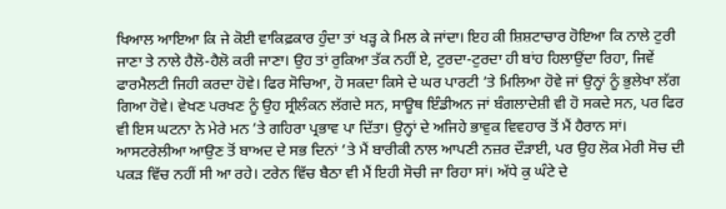ਖਿਆਲ ਆਇਆ ਕਿ ਜੇ ਕੋਈ ਵਾਕਿਫ਼ਕਾਰ ਹੁੰਦਾ ਤਾਂ ਖੜ੍ਹ ਕੇ ਮਿਲ ਕੇ ਜਾਂਦਾ। ਇਹ ਕੀ ਸ਼ਿਸ਼ਟਾਚਾਰ ਹੋਇਆ ਕਿ ਨਾਲੇ ਟੁਰੀ ਜਾਣਾ ਤੇ ਨਾਲੇ ਹੈਲੋ-ਹੈਲੋ ਕਰੀ ਜਾਣਾ। ਉਹ ਤਾਂ ਰੁਕਿਆ ਤੱਕ ਨਹੀਂ ਏ, ਟੁਰਦਾ-ਟੁਰਦਾ ਹੀ ਬਾਂਹ ਹਿਲਾਉਂਦਾ ਰਿਹਾ, ਜਿਵੇਂ ਫਾਰਮੈਲਟੀ ਜਿਹੀ ਕਰਦਾ ਹੋਵੇ। ਫਿਰ ਸੋਚਿਆ, ਹੋ ਸਕਦਾ ਕਿਸੇ ਦੇ ਘਰ ਪਾਰਟੀ ’ਤੇ ਮਿਲਿਆ ਹੋਵੇ ਜਾਂ ਉਨ੍ਹਾਂ ਨੂੰ ਭੁਲੇਖਾ ਲੱਗ ਗਿਆ ਹੋਵੇ। ਵੇਖਣ ਪਰਖਣ ਨੂੰ ਉਹ ਸ੍ਰੀਲੰਕਨ ਲੱਗਦੇ ਸਨ, ਸਾਊਥ ਇੰਡੀਅਨ ਜਾਂ ਬੰਗਲਾਦੇਸ਼ੀ ਵੀ ਹੋ ਸਕਦੇ ਸਨ, ਪਰ ਫਿਰ ਵੀ ਇਸ ਘਟਨਾ ਨੇ ਮੇਰੇ ਮਨ ’ਤੇ ਗਹਿਰਾ ਪ੍ਰਭਾਵ ਪਾ ਦਿੱਤਾ। ਉਨ੍ਹਾਂ ਦੇ ਅਜਿਹੇ ਭਾਵੁਕ ਵਿਵਹਾਰ ਤੋਂ ਮੈਂ ਹੈਰਾਨ ਸਾਂ। ਆਸਟਰੇਲੀਆ ਆਉਣ ਤੋਂ ਬਾਅਦ ਦੇ ਸਭ ਦਿਨਾਂ ’ਤੇ ਮੈਂ ਬਾਰੀਕੀ ਨਾਲ ਆਪਣੀ ਨਜ਼ਰ ਦੌੜਾਈ, ਪਰ ਉਹ ਲੋਕ ਮੇਰੀ ਸੋਚ ਦੀ ਪਕੜ ਵਿੱਚ ਨਹੀਂ ਸੀ ਆ ਰਹੇ। ਟਰੇਨ ਵਿੱਚ ਬੈਠਾ ਵੀ ਮੈਂ ਇਹੀ ਸੋਚੀ ਜਾ ਰਿਹਾ ਸਾਂ। ਅੱਧੇ ਕੁ ਘੰਟੇ ਦੇ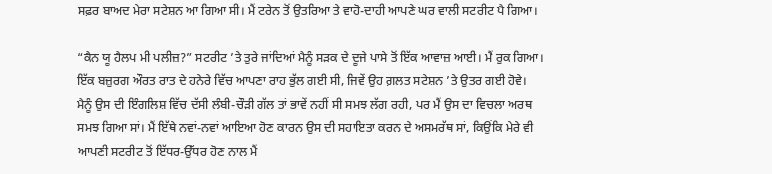ਸਫ਼ਰ ਬਾਅਦ ਮੇਰਾ ਸਟੇਸ਼ਨ ਆ ਗਿਆ ਸੀ। ਮੈਂ ਟਰੇਨ ਤੋਂ ਉਤਰਿਆ ਤੇ ਵਾਹੋ-ਦਾਹੀ ਆਪਣੇ ਘਰ ਵਾਲੀ ਸਟਰੀਟ ਪੈ ਗਿਆ।

“ਕੈਨ ਯੂ ਹੈਲਪ ਮੀ ਪਲੀਜ਼?” ਸਟਰੀਟ ’ਤੇ ਤੁਰੇ ਜਾਂਦਿਆਂ ਮੈਨੂੰ ਸੜਕ ਦੇ ਦੂਜੇ ਪਾਸੇ ਤੋਂ ਇੱਕ ਆਵਾਜ਼ ਆਈ। ਮੈਂ ਰੁਕ ਗਿਆ। ਇੱਕ ਬਜ਼ੁਰਗ ਔਰਤ ਰਾਤ ਦੇ ਹਨੇਰੇ ਵਿੱਚ ਆਪਣਾ ਰਾਹ ਭੁੱਲ ਗਈ ਸੀ, ਜਿਵੇਂ ਉਹ ਗ਼ਲਤ ਸਟੇਸ਼ਨ ’ਤੇ ਉਤਰ ਗਈ ਹੋਵੇ। ਮੈਨੂੰ ਉਸ ਦੀ ਇੰਗਲਿਸ਼ ਵਿੱਚ ਦੱਸੀ ਲੰਬੀ-ਚੌੜੀ ਗੱਲ ਤਾਂ ਭਾਵੇਂ ਨਹੀਂ ਸੀ ਸਮਝ ਲੱਗ ਰਹੀ, ਪਰ ਮੈਂ ਉਸ ਦਾ ਵਿਚਲਾ ਅਰਥ ਸਮਝ ਗਿਆ ਸਾਂ। ਮੈਂ ਇੱਥੇ ਨਵਾਂ-ਨਵਾਂ ਆਇਆ ਹੋਣ ਕਾਰਨ ਉਸ ਦੀ ਸਹਾਇਤਾ ਕਰਨ ਦੇ ਅਸਮਰੱਥ ਸਾਂ, ਕਿਉਂਕਿ ਮੇਰੇ ਵੀ ਆਪਣੀ ਸਟਰੀਟ ਤੋਂ ਇੱਧਰ-ਉੱਧਰ ਹੋਣ ਨਾਲ ਮੈਂ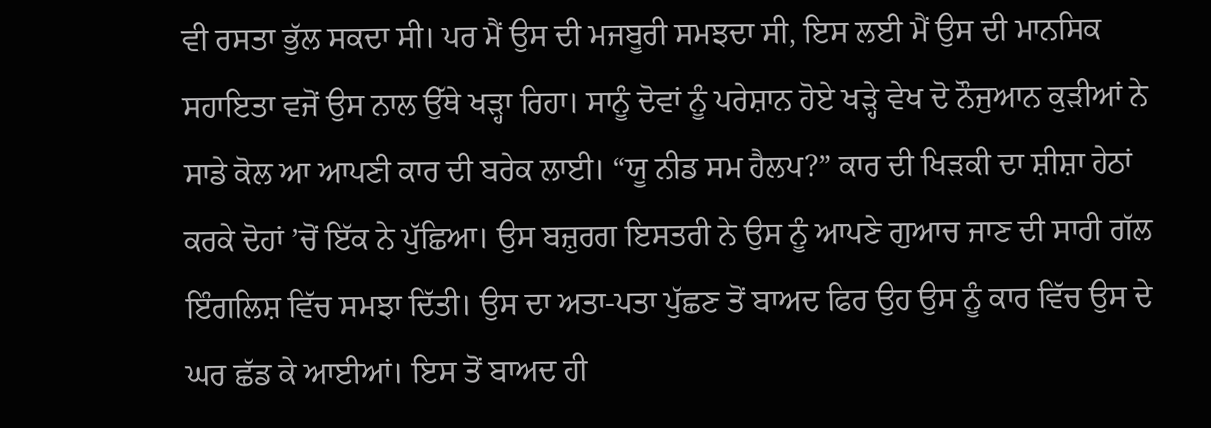ਵੀ ਰਸਤਾ ਭੁੱਲ ਸਕਦਾ ਸੀ। ਪਰ ਮੈਂ ਉਸ ਦੀ ਮਜਬੂਰੀ ਸਮਝਦਾ ਸੀ, ਇਸ ਲਈ ਮੈਂ ਉਸ ਦੀ ਮਾਨਸਿਕ ਸਹਾਇਤਾ ਵਜੋਂ ਉਸ ਨਾਲ ਉੱਥੇ ਖੜ੍ਹਾ ਰਿਹਾ। ਸਾਨੂੰ ਦੋਵਾਂ ਨੂੰ ਪਰੇਸ਼ਾਨ ਹੋਏ ਖੜ੍ਹੇ ਵੇਖ ਦੋ ਨੌਜੁਆਨ ਕੁੜੀਆਂ ਨੇ ਸਾਡੇ ਕੋਲ ਆ ਆਪਣੀ ਕਾਰ ਦੀ ਬਰੇਕ ਲਾਈ। “ਯੂ ਨੀਡ ਸਮ ਹੈਲਪ?” ਕਾਰ ਦੀ ਖਿੜਕੀ ਦਾ ਸ਼ੀਸ਼ਾ ਹੇਠਾਂ ਕਰਕੇ ਦੋਹਾਂ ’ਚੋਂ ਇੱਕ ਨੇ ਪੁੱਛਿਆ। ਉਸ ਬਜ਼ੁਰਗ ਇਸਤਰੀ ਨੇ ਉਸ ਨੂੰ ਆਪਣੇ ਗੁਆਚ ਜਾਣ ਦੀ ਸਾਰੀ ਗੱਲ ਇੰਗਲਿਸ਼ ਵਿੱਚ ਸਮਝਾ ਦਿੱਤੀ। ਉਸ ਦਾ ਅਤਾ-ਪਤਾ ਪੁੱਛਣ ਤੋਂ ਬਾਅਦ ਫਿਰ ਉਹ ਉਸ ਨੂੰ ਕਾਰ ਵਿੱਚ ਉਸ ਦੇ ਘਰ ਛੱਡ ਕੇ ਆਈਆਂ। ਇਸ ਤੋਂ ਬਾਅਦ ਹੀ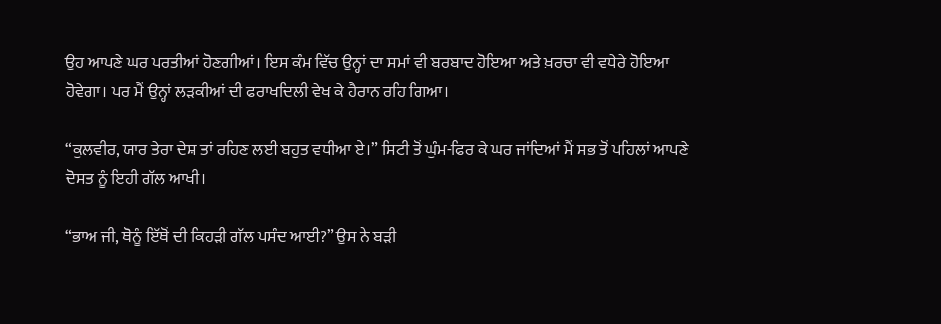ਉਹ ਆਪਣੇ ਘਰ ਪਰਤੀਆਂ ਹੋਣਗੀਆਂ। ਇਸ ਕੰਮ ਵਿੱਚ ਉਨ੍ਹਾਂ ਦਾ ਸਮਾਂ ਵੀ ਬਰਬਾਦ ਹੋਇਆ ਅਤੇ ਖ਼ਰਚਾ ਵੀ ਵਧੇਰੇ ਹੋਇਆ ਹੋਵੇਗਾ। ਪਰ ਮੈਂ ਉਨ੍ਹਾਂ ਲੜਕੀਆਂ ਦੀ ਫਰਾਖਦਿਲੀ ਵੇਖ ਕੇ ਹੈਰਾਨ ਰਹਿ ਗਿਆ।

“ਕੁਲਵੀਰ, ਯਾਰ ਤੇਰਾ ਦੇਸ਼ ਤਾਂ ਰਹਿਣ ਲਈ ਬਹੁਤ ਵਧੀਆ ਏ।” ਸਿਟੀ ਤੋਂ ਘੁੰਮ-ਫਿਰ ਕੇ ਘਰ ਜਾਂਦਿਆਂ ਮੈਂ ਸਭ ਤੋਂ ਪਹਿਲਾਂ ਆਪਣੇ ਦੋਸਤ ਨੂੰ ਇਹੀ ਗੱਲ ਆਖੀ।

“ਭਾਅ ਜੀ, ਥੋਨੂੰ ਇੱਥੋਂ ਦੀ ਕਿਹੜੀ ਗੱਲ ਪਸੰਦ ਆਈ?” ਉਸ ਨੇ ਬੜੀ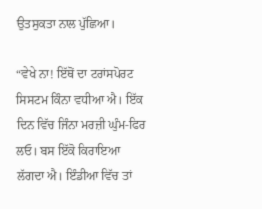ਉਤਸੁਕਤਾ ਨਾਲ ਪੁੱਛਿਆ।

“ਵੇਖੇ ਨਾ! ਇੱਥੋਂ ਦਾ ਟਰਾਂਸਪੋਰਟ ਸਿਸਟਮ ਕਿੰਨਾ ਵਧੀਆ ਐ। ਇੱਕ ਦਿਨ ਵਿੱਚ ਜਿੰਨਾ ਮਰਜ਼ੀ ਘੁੰਮ-ਫਿਰ ਲਓ। ਬਸ ਇੱਕੋ ਕਿਰਾਇਆ ਲੱਗਦਾ ਐ। ਇੰਡੀਆ ਵਿੱਚ ਤਾਂ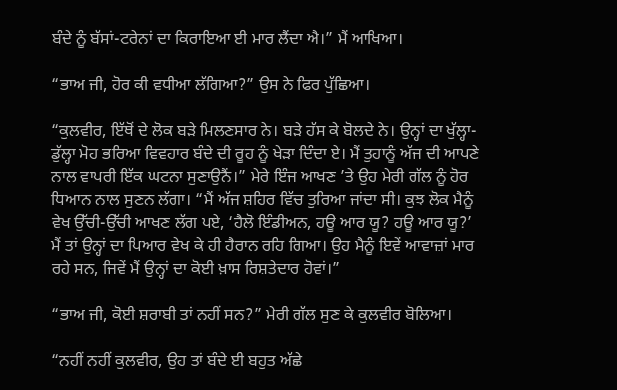ਬੰਦੇ ਨੂੰ ਬੱਸਾਂ-ਟਰੇਨਾਂ ਦਾ ਕਿਰਾਇਆ ਈ ਮਾਰ ਲੈਂਦਾ ਐ।” ਮੈਂ ਆਖਿਆ।

“ਭਾਅ ਜੀ, ਹੋਰ ਕੀ ਵਧੀਆ ਲੱਗਿਆ?” ਉਸ ਨੇ ਫਿਰ ਪੁੱਛਿਆ।

“ਕੁਲਵੀਰ, ਇੱਥੋਂ ਦੇ ਲੋਕ ਬੜੇ ਮਿਲਣਸਾਰ ਨੇ। ਬੜੇ ਹੱਸ ਕੇ ਬੋਲਦੇ ਨੇ। ਉਨ੍ਹਾਂ ਦਾ ਖੁੱਲ੍ਹਾ-ਡੁੱਲ੍ਹਾ ਮੋਹ ਭਰਿਆ ਵਿਵਹਾਰ ਬੰਦੇ ਦੀ ਰੂਹ ਨੂੰ ਖੇੜਾ ਦਿੰਦਾ ਏ। ਮੈਂ ਤੁਹਾਨੂੰ ਅੱਜ ਦੀ ਆਪਣੇ ਨਾਲ ਵਾਪਰੀ ਇੱਕ ਘਟਨਾ ਸੁਣਾਉਨੈਂ।” ਮੇਰੇ ਇੰਜ ਆਖਣ ’ਤੇ ਉਹ ਮੇਰੀ ਗੱਲ ਨੂੰ ਹੋਰ ਧਿਆਨ ਨਾਲ ਸੁਣਨ ਲੱਗਾ। “ਮੈਂ ਅੱਜ ਸ਼ਹਿਰ ਵਿੱਚ ਤੁਰਿਆ ਜਾਂਦਾ ਸੀ। ਕੁਝ ਲੋਕ ਮੈਨੂੰ ਵੇਖ ਉੱਚੀ-ਉੱਚੀ ਆਖਣ ਲੱਗ ਪਏ, ‘ਹੈਲੋ ਇੰਡੀਅਨ, ਹਊ ਆਰ ਯੂ? ਹਊ ਆਰ ਯੂ?’ ਮੈਂ ਤਾਂ ਉਨ੍ਹਾਂ ਦਾ ਪਿਆਰ ਵੇਖ ਕੇ ਹੀ ਹੈਰਾਨ ਰਹਿ ਗਿਆ। ਉਹ ਮੈਨੂੰ ਇਵੇਂ ਆਵਾਜ਼ਾਂ ਮਾਰ ਰਹੇ ਸਨ, ਜਿਵੇਂ ਮੈਂ ਉਨ੍ਹਾਂ ਦਾ ਕੋਈ ਖ਼ਾਸ ਰਿਸ਼ਤੇਦਾਰ ਹੋਵਾਂ।”

“ਭਾਅ ਜੀ, ਕੋਈ ਸ਼ਰਾਬੀ ਤਾਂ ਨਹੀਂ ਸਨ?” ਮੇਰੀ ਗੱਲ ਸੁਣ ਕੇ ਕੁਲਵੀਰ ਬੋਲਿਆ।

“ਨਹੀਂ ਨਹੀਂ ਕੁਲਵੀਰ, ਉਹ ਤਾਂ ਬੰਦੇ ਈ ਬਹੁਤ ਅੱਛੇ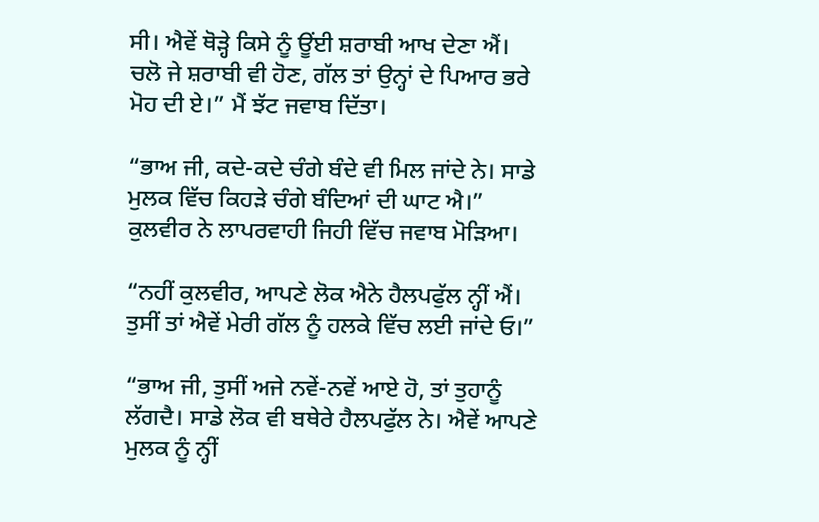ਸੀ। ਐਵੇਂ ਥੋੜ੍ਹੇ ਕਿਸੇ ਨੂੰ ਊਂਈ ਸ਼ਰਾਬੀ ਆਖ ਦੇਣਾ ਐਂ। ਚਲੋ ਜੇ ਸ਼ਰਾਬੀ ਵੀ ਹੋਣ, ਗੱਲ ਤਾਂ ਉਨ੍ਹਾਂ ਦੇ ਪਿਆਰ ਭਰੇ ਮੋਹ ਦੀ ਏ।” ਮੈਂ ਝੱਟ ਜਵਾਬ ਦਿੱਤਾ।

“ਭਾਅ ਜੀ, ਕਦੇ-ਕਦੇ ਚੰਗੇ ਬੰਦੇ ਵੀ ਮਿਲ ਜਾਂਦੇ ਨੇ। ਸਾਡੇ ਮੁਲਕ ਵਿੱਚ ਕਿਹੜੇ ਚੰਗੇ ਬੰਦਿਆਂ ਦੀ ਘਾਟ ਐ।” ਕੁਲਵੀਰ ਨੇ ਲਾਪਰਵਾਹੀ ਜਿਹੀ ਵਿੱਚ ਜਵਾਬ ਮੋੜਿਆ।

“ਨਹੀਂ ਕੁਲਵੀਰ, ਆਪਣੇ ਲੋਕ ਐਨੇ ਹੈਲਪਫੁੱਲ ਨ੍ਹੀਂ ਐਂ। ਤੁਸੀਂ ਤਾਂ ਐਵੇਂ ਮੇਰੀ ਗੱਲ ਨੂੰ ਹਲਕੇ ਵਿੱਚ ਲਈ ਜਾਂਦੇ ਓ।”

“ਭਾਅ ਜੀ, ਤੁਸੀਂ ਅਜੇ ਨਵੇਂ-ਨਵੇਂ ਆਏ ਹੋ, ਤਾਂ ਤੁਹਾਨੂੰ ਲੱਗਦੈ। ਸਾਡੇ ਲੋਕ ਵੀ ਬਥੇਰੇ ਹੈਲਪਫੁੱਲ ਨੇ। ਐਵੇਂ ਆਪਣੇ ਮੁਲਕ ਨੂੰ ਨ੍ਹੀਂ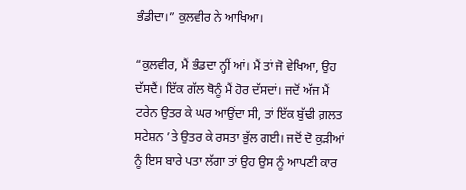ਭੰਡੀਦਾ।” ਕੁਲਵੀਰ ਨੇ ਆਖਿਆ।

“ਕੁਲਵੀਰ, ਮੈਂ ਭੰਡਦਾ ਨ੍ਹੀਂ ਆਂ। ਮੈਂ ਤਾਂ ਜੋ ਵੇਖਿਆ, ਉਹ ਦੱਸਦੈਂ। ਇੱਕ ਗੱਲ ਥੋਨੂੰ ਮੈਂ ਹੋਰ ਦੱਸਦਾਂ। ਜਦੋਂ ਅੱਜ ਮੈਂ ਟਰੇਨ ਉਤਰ ਕੇ ਘਰ ਆਉਂਦਾ ਸੀ, ਤਾਂ ਇੱਕ ਬੁੱਢੀ ਗ਼ਲਤ ਸਟੇਸ਼ਨ ’ਤੇ ਉਤਰ ਕੇ ਰਸਤਾ ਭੁੱਲ ਗਈ। ਜਦੋਂ ਦੋ ਕੁੜੀਆਂ ਨੂੰ ਇਸ ਬਾਰੇ ਪਤਾ ਲੱਗਾ ਤਾਂ ਉਹ ਉਸ ਨੂੰ ਆਪਣੀ ਕਾਰ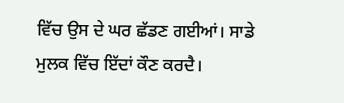ਵਿੱਚ ਉਸ ਦੇ ਘਰ ਛੱਡਣ ਗਈਆਂ। ਸਾਡੇ ਮੁਲਕ ਵਿੱਚ ਇੱਦਾਂ ਕੌਣ ਕਰਦੈ।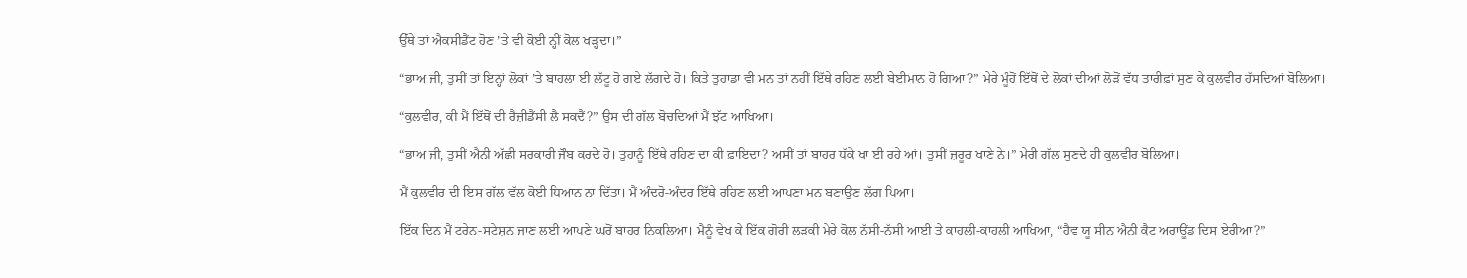ਉੱਥੇ ਤਾਂ ਐਕਸੀਡੈਂਟ ਹੋਣ ’ਤੇ ਵੀ ਕੋਈ ਨ੍ਹੀਂ ਕੋਲ ਖੜ੍ਹਦਾ।”

“ਭਾਅ ਜੀ, ਤੁਸੀਂ ਤਾਂ ਇਨ੍ਹਾਂ ਲੋਕਾਂ ’ਤੇ ਬਾਹਲਾ ਈ ਲੱਟੂ ਹੋ ਗਏ ਲੱਗਦੇ ਹੋ। ਕਿਤੇ ਤੁਹਾਡਾ ਵੀ ਮਨ ਤਾਂ ਨਹੀਂ ਇੱਥੇ ਰਹਿਣ ਲਈ ਬੇਈਮਾਨ ਹੋ ਗਿਆ?” ਮੇਰੇ ਮੂੰਹੋਂ ਇੱਥੋਂ ਦੇ ਲੋਕਾਂ ਦੀਆਂ ਲੋੜੋਂ ਵੱਧ ਤਾਰੀਫ਼ਾਂ ਸੁਣ ਕੇ ਕੁਲਵੀਰ ਹੱਸਦਿਆਂ ਬੋਲਿਆ।

“ਕੁਲਵੀਰ, ਕੀ ਮੈਂ ਇੱਥੋਂ ਦੀ ਰੈਜ਼ੀਡੈਂਸੀ ਲੈ ਸਕਦੈਂ?” ਉਸ ਦੀ ਗੱਲ ਬੋਚਦਿਆਂ ਮੈਂ ਝੱਟ ਆਖਿਆ।

“ਭਾਅ ਜੀ, ਤੁਸੀਂ ਐਨੀ ਅੱਛੀ ਸਰਕਾਰੀ ਜੌਬ ਕਰਦੇ ਹੋ। ਤੁਹਾਨੂੰ ਇੱਥੇ ਰਹਿਣ ਦਾ ਕੀ ਫ਼ਾਇਦਾ? ਅਸੀਂ ਤਾਂ ਬਾਹਰ ਧੱਕੇ ਖਾ ਈ ਰਹੇ ਆਂ। ਤੁਸੀਂ ਜ਼ਰੂਰ ਖਾਣੇ ਨੇ।” ਮੇਰੀ ਗੱਲ ਸੁਣਦੇ ਹੀ ਕੁਲਵੀਰ ਬੋਲਿਆ।

ਮੈਂ ਕੁਲਵੀਰ ਦੀ ਇਸ ਗੱਲ ਵੱਲ ਕੋਈ ਧਿਆਨ ਨਾ ਦਿੱਤਾ। ਮੈਂ ਅੰਦਰੋ-ਅੰਦਰ ਇੱਥੇ ਰਹਿਣ ਲਈ ਆਪਣਾ ਮਨ ਬਣਾਉਣ ਲੱਗ ਪਿਆ।

ਇੱਕ ਦਿਨ ਮੈਂ ਟਰੇਨ-ਸਟੇਸ਼ਨ ਜਾਣ ਲਈ ਆਪਣੇ ਘਰੋਂ ਬਾਹਰ ਨਿਕਲਿਆ। ਮੈਨੂੰ ਵੇਖ ਕੇ ਇੱਕ ਗੋਰੀ ਲੜਕੀ ਮੇਰੇ ਕੋਲ ਨੱਸੀ-ਨੱਸੀ ਆਈ ਤੇ ਕਾਹਲੀ-ਕਾਹਲੀ ਆਖਿਆ, “ਹੈਵ ਯੂ ਸੀਨ ਐਨੀ ਕੈਟ ਅਰਾਊਂਡ ਦਿਸ ਏਰੀਆ?”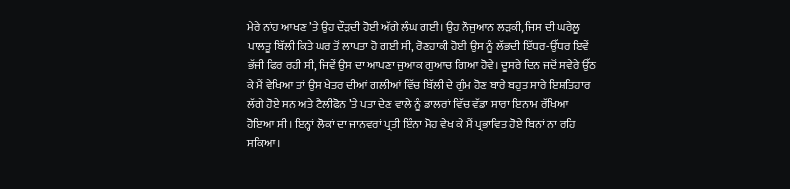ਮੇਰੇ ਨਾਂਹ ਆਖਣ ’ਤੇ ਉਹ ਦੌੜਦੀ ਹੋਈ ਅੱਗੇ ਲੰਘ ਗਈ। ਉਹ ਨੌਜੁਆਨ ਲੜਕੀ, ਜਿਸ ਦੀ ਘਰੇਲੂ ਪਾਲਤੂ ਬਿੱਲੀ ਕਿਤੇ ਘਰ ਤੋਂ ਲਾਪਤਾ ਹੋ ਗਈ ਸੀ, ਰੋਣਹਾਕੀ ਹੋਈ ਉਸ ਨੂੰ ਲੱਭਦੀ ਇੱਧਰ-ਉੱਧਰ ਇਵੇਂ ਭੱਜੀ ਫਿਰ ਰਹੀ ਸੀ, ਜਿਵੇਂ ਉਸ ਦਾ ਆਪਣਾ ਜੁਆਕ ਗੁਆਚ ਗਿਆ ਹੋਵੇ। ਦੂਸਰੇ ਦਿਨ ਜਦੋਂ ਸਵੇਰੇ ਉੱਠ ਕੇ ਮੈਂ ਵੇਖਿਆ ਤਾਂ ਉਸ ਖੇਤਰ ਦੀਆਂ ਗਲੀਆਂ ਵਿੱਚ ਬਿੱਲੀ ਦੇ ਗੁੰਮ ਹੋਣ ਬਾਰੇ ਬਹੁਤ ਸਾਰੇ ਇਸ਼ਤਿਹਾਰ ਲੱਗੇ ਹੋਏ ਸਨ ਅਤੇ ਟੈਲੀਫੋਨ ’ਤੇ ਪਤਾ ਦੇਣ ਵਾਲੇ ਨੂੰ ਡਾਲਰਾਂ ਵਿੱਚ ਵੱਡਾ ਸਾਰਾ ਇਨਾਮ ਰੱਖਿਆ ਹੋਇਆ ਸੀ। ਇਨ੍ਹਾਂ ਲੋਕਾਂ ਦਾ ਜਾਨਵਰਾਂ ਪ੍ਰਤੀ ਇੰਨਾ ਮੋਹ ਵੇਖ ਕੇ ਮੈਂ ਪ੍ਰਭਾਵਿਤ ਹੋਏ ਬਿਨਾਂ ਨਾ ਰਹਿ ਸਕਿਆ।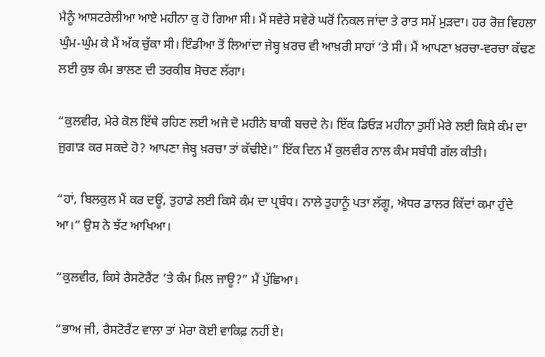ਮੈਨੂੰ ਆਸਟਰੇਲੀਆ ਆਏ ਮਹੀਨਾ ਕੁ ਹੋ ਗਿਆ ਸੀ। ਮੈਂ ਸਵੇਰੇ ਸਵੇਰੇ ਘਰੋਂ ਨਿਕਲ ਜਾਂਦਾ ਤੇ ਰਾਤ ਸਮੇਂ ਮੁੜਦਾ। ਹਰ ਰੋਜ਼ ਵਿਹਲਾ ਘੁੰਮ-ਘੁੰਮ ਕੇ ਮੈਂ ਅੱਕ ਚੁੱਕਾ ਸੀ। ਇੰਡੀਆ ਤੋਂ ਲਿਆਂਦਾ ਜੇਬ੍ਹ ਖ਼ਰਚ ਵੀ ਆਖ਼ਰੀ ਸਾਹਾਂ ’ਤੇ ਸੀ। ਮੈਂ ਆਪਣਾ ਖ਼ਰਚਾ-ਵਰਚਾ ਕੱਢਣ ਲਈ ਕੁਝ ਕੰਮ ਭਾਲਣ ਦੀ ਤਰਕੀਬ ਸੋਚਣ ਲੱਗਾ।

“ਕੁਲਵੀਰ, ਮੇਰੇ ਕੋਲ ਇੱਥੇ ਰਹਿਣ ਲਈ ਅਜੇ ਦੋ ਮਹੀਨੇ ਬਾਕੀ ਬਚਦੇ ਨੇ। ਇੱਕ ਡਿਓੜ ਮਹੀਨਾ ਤੁਸੀਂ ਮੇਰੇ ਲਈ ਕਿਸੇ ਕੰਮ ਦਾ ਜੁਗਾੜ ਕਰ ਸਕਦੇ ਹੋ? ਆਪਣਾ ਜੇਬ੍ਹ ਖ਼ਰਚਾ ਤਾਂ ਕੱਢੀਏ।” ਇੱਕ ਦਿਨ ਮੈਂ ਕੁਲਵੀਰ ਨਾਲ ਕੰਮ ਸਬੰਧੀ ਗੱਲ ਕੀਤੀ।

“ਹਾਂ, ਬਿਲਕੁਲ ਮੈਂ ਕਰ ਦਊਂ, ਤੁਹਾਡੇ ਲਈ ਕਿਸੇ ਕੰਮ ਦਾ ਪ੍ਰਬੰਧ। ਨਾਲੇ ਤੁਹਾਨੂੰ ਪਤਾ ਲੱਗੂ, ਐਧਰ ਡਾਲਰ ਕਿੱਦਾਂ ਕਮਾ ਹੁੰਦੇ ਆ।” ਉਸ ਨੇ ਝੱਟ ਆਖਿਆ।

“ਕੁਲਵੀਰ, ਕਿਸੇ ਰੈਸਟੋਰੈਂਟ ’ਤੇ ਕੰਮ ਮਿਲ ਜਾਊ?” ਮੈਂ ਪੁੱਛਿਆ।

“ਭਾਅ ਜੀ, ਰੈਸਟੋਰੈਂਟ ਵਾਲਾ ਤਾਂ ਮੇਰਾ ਕੋਈ ਵਾਕਿਫ਼ ਨਹੀਂ ਏ।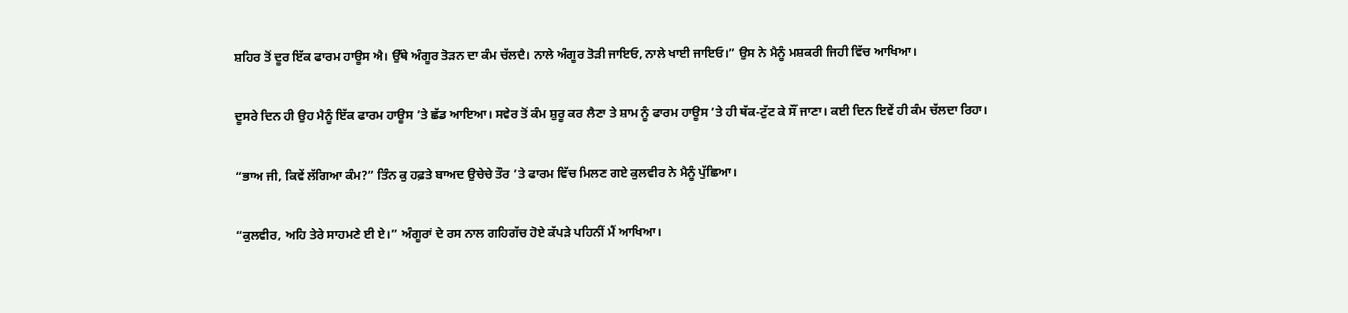ਸ਼ਹਿਰ ਤੋਂ ਦੂਰ ਇੱਕ ਫਾਰਮ ਹਾਊਸ ਐ। ਉੱਥੇ ਅੰਗੂਰ ਤੋੜਨ ਦਾ ਕੰਮ ਚੱਲਦੈ। ਨਾਲੇ ਅੰਗੂਰ ਤੋੜੀ ਜਾਇਓ, ਨਾਲੇ ਖਾਈ ਜਾਇਓ।” ਉਸ ਨੇ ਮੈਨੂੰ ਮਸ਼ਕਰੀ ਜਿਹੀ ਵਿੱਚ ਆਖਿਆ।

ਦੂਸਰੇ ਦਿਨ ਹੀ ਉਹ ਮੈਨੂੰ ਇੱਕ ਫਾਰਮ ਹਾਊਸ ’ਤੇ ਛੱਡ ਆਇਆ। ਸਵੇਰ ਤੋਂ ਕੰਮ ਸ਼ੁਰੂ ਕਰ ਲੈਣਾ ਤੇ ਸ਼ਾਮ ਨੂੰ ਫਾਰਮ ਹਾਊਸ ’ਤੇ ਹੀ ਥੱਕ-ਟੁੱਟ ਕੇ ਸੌਂ ਜਾਣਾ। ਕਈ ਦਿਨ ਇਵੇਂ ਹੀ ਕੰਮ ਚੱਲਦਾ ਰਿਹਾ।

“ਭਾਅ ਜੀ, ਕਿਵੇਂ ਲੱਗਿਆ ਕੰਮ?” ਤਿੰਨ ਕੁ ਹਫ਼ਤੇ ਬਾਅਦ ਉਚੇਚੇ ਤੌਰ ’ਤੇ ਫਾਰਮ ਵਿੱਚ ਮਿਲਣ ਗਏ ਕੁਲਵੀਰ ਨੇ ਮੈਨੂੰ ਪੁੱਛਿਆ।

“ਕੁਲਵੀਰ, ਅਹਿ ਤੇਰੇ ਸਾਹਮਣੇ ਈ ਏ।” ਅੰਗੂਰਾਂ ਦੇ ਰਸ ਨਾਲ ਗਹਿਗੱਚ ਹੋਏ ਕੱਪੜੇ ਪਹਿਨੀਂ ਮੈਂ ਆਖਿਆ।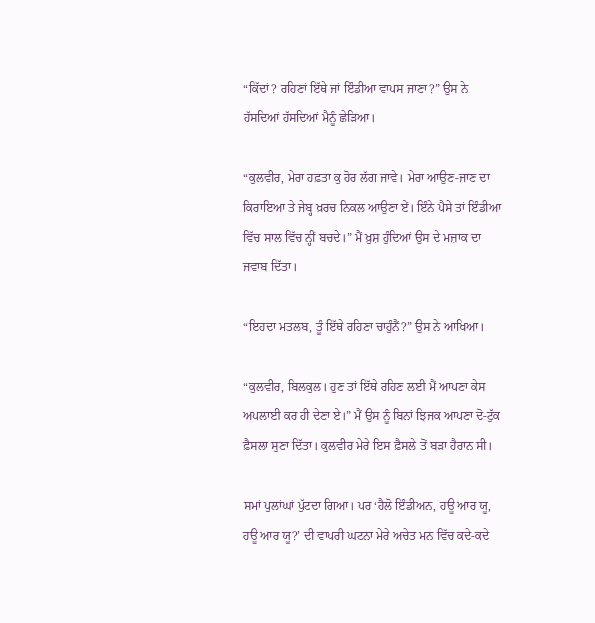“ਕਿੱਦਾਂ? ਰਹਿਣਾਂ ਇੱਥੇ ਜਾਂ ਇੰਡੀਆ ਵਾਪਸ ਜਾਣਾ?” ਉਸ ਨੇ ਹੱਸਦਿਆਂ ਹੱਸਦਿਆਂ ਮੈਨੂੰ ਛੇੜਿਆ।

“ਕੁਲਵੀਰ, ਮੇਰਾ ਹਫ਼ਤਾ ਕੁ ਹੋਰ ਲੱਗ ਜਾਵੇ। ਮੇਰਾ ਆਉਣ-ਜਾਣ ਦਾ ਕਿਰਾਇਆ ਤੇ ਜੇਬ੍ਹ ਖ਼ਰਚ ਨਿਕਲ ਆਉਣਾ ਏਂ। ਇੰਨੇ ਪੈਸੇ ਤਾਂ ਇੰਡੀਆ ਵਿੱਚ ਸਾਲ ਵਿੱਚ ਨ੍ਹੀਂ ਬਚਦੇ।” ਮੈਂ ਖ਼ੁਸ਼ ਹੁੰਦਿਆਂ ਉਸ ਦੇ ਮਜ਼ਾਕ ਦਾ ਜਵਾਬ ਦਿੱਤਾ।

“ਇਹਦਾ ਮਤਲਬ, ਤੂੰ ਇੱਥੇ ਰਹਿਣਾ ਚਾਹੁੰਨੈਂ?” ਉਸ ਨੇ ਆਖਿਆ।

“ਕੁਲਵੀਰ, ਬਿਲਕੁਲ। ਹੁਣ ਤਾਂ ਇੱਥੇ ਰਹਿਣ ਲਈ ਮੈਂ ਆਪਣਾ ਕੇਸ ਅਪਲਾਈ ਕਰ ਹੀ ਦੇਣਾ ਏ।” ਮੈਂ ਉਸ ਨੂੰ ਬਿਨਾਂ ਝਿਜਕ ਆਪਣਾ ਦੋ-ਟੁੱਕ ਫ਼ੈਸਲਾ ਸੁਣਾ ਦਿੱਤਾ। ਕੁਲਵੀਰ ਮੇਰੇ ਇਸ ਫ਼ੈਸਲੇ ਤੋਂ ਬੜਾ ਹੈਰਾਨ ਸੀ।

ਸਮਾਂ ਪੁਲਾਂਘਾਂ ਪੁੱਟਦਾ ਗਿਆ। ਪਰ ‘ਹੈਲੋ ਇੰਡੀਅਨ, ਹਊ ਆਰ ਯੂ, ਹਊ ਆਰ ਯੂ?’ ਦੀ ਵਾਪਰੀ ਘਟਨਾ ਮੇਰੇ ਅਚੇਤ ਮਨ ਵਿੱਚ ਕਦੇ-ਕਦੇ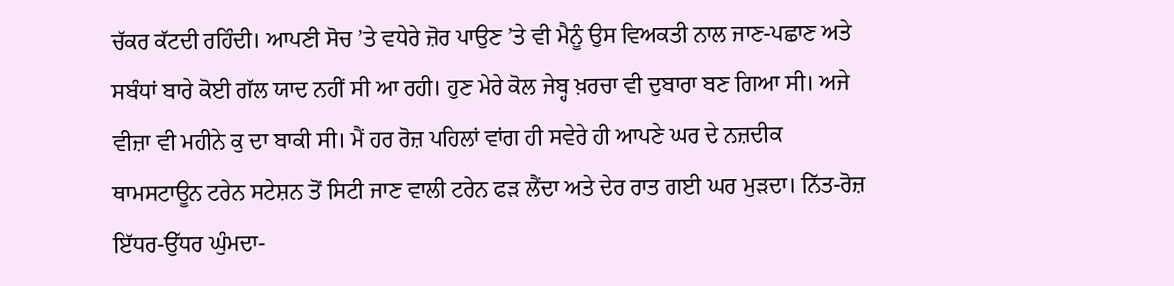ਚੱਕਰ ਕੱਟਦੀ ਰਹਿੰਦੀ। ਆਪਣੀ ਸੋਚ ’ਤੇ ਵਧੇਰੇ ਜ਼ੋਰ ਪਾਉਣ ’ਤੇ ਵੀ ਮੈਨੂੰ ਉਸ ਵਿਅਕਤੀ ਨਾਲ ਜਾਣ-ਪਛਾਣ ਅਤੇ ਸਬੰਧਾਂ ਬਾਰੇ ਕੋਈ ਗੱਲ ਯਾਦ ਨਹੀਂ ਸੀ ਆ ਰਹੀ। ਹੁਣ ਮੇਰੇ ਕੋਲ ਜੇਬ੍ਹ ਖ਼ਰਚਾ ਵੀ ਦੁਬਾਰਾ ਬਣ ਗਿਆ ਸੀ। ਅਜੇ ਵੀਜ਼ਾ ਵੀ ਮਹੀਨੇ ਕੁ ਦਾ ਬਾਕੀ ਸੀ। ਮੈਂ ਹਰ ਰੋਜ਼ ਪਹਿਲਾਂ ਵਾਂਗ ਹੀ ਸਵੇਰੇ ਹੀ ਆਪਣੇ ਘਰ ਦੇ ਨਜ਼ਦੀਕ ਥਾਮਸਟਾਊਨ ਟਰੇਨ ਸਟੇਸ਼ਨ ਤੋਂ ਸਿਟੀ ਜਾਣ ਵਾਲੀ ਟਰੇਨ ਫੜ ਲੈਂਦਾ ਅਤੇ ਦੇਰ ਰਾਤ ਗਈ ਘਰ ਮੁੜਦਾ। ਨਿੱਤ-ਰੋਜ਼ ਇੱਧਰ-ਉੱਧਰ ਘੁੰਮਦਾ-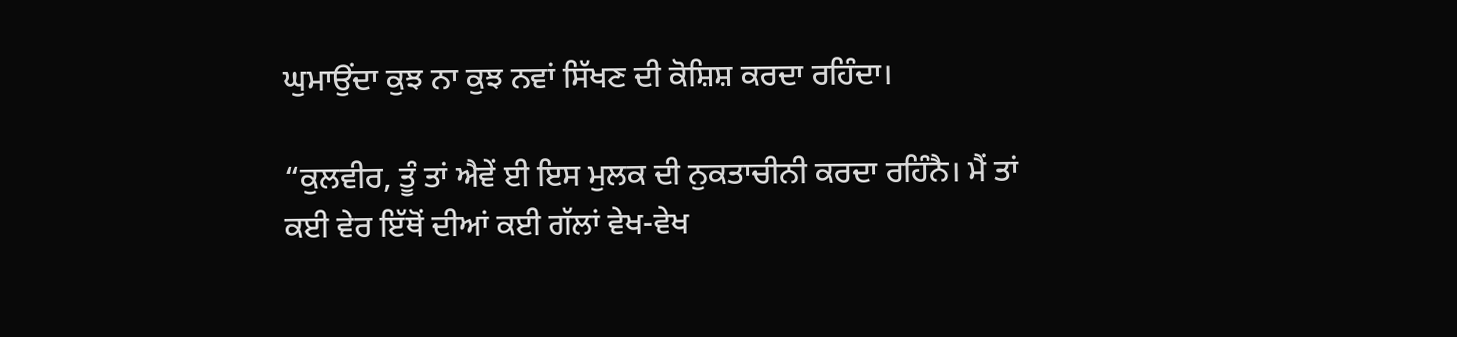ਘੁਮਾਉਂਦਾ ਕੁਝ ਨਾ ਕੁਝ ਨਵਾਂ ਸਿੱਖਣ ਦੀ ਕੋਸ਼ਿਸ਼ ਕਰਦਾ ਰਹਿੰਦਾ।

“ਕੁਲਵੀਰ, ਤੂੰ ਤਾਂ ਐਵੇਂ ਈ ਇਸ ਮੁਲਕ ਦੀ ਨੁਕਤਾਚੀਨੀ ਕਰਦਾ ਰਹਿੰਨੈ। ਮੈਂ ਤਾਂ ਕਈ ਵੇਰ ਇੱਥੋਂ ਦੀਆਂ ਕਈ ਗੱਲਾਂ ਵੇਖ-ਵੇਖ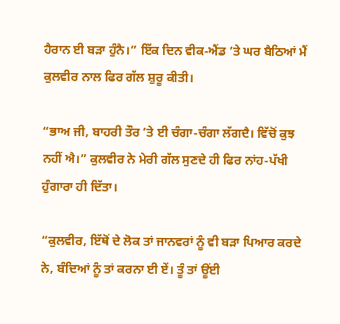ਹੈਰਾਨ ਈ ਬੜਾ ਹੁੰਨੈ।” ਇੱਕ ਦਿਨ ਵੀਕ-ਐਂਡ ’ਤੇ ਘਰ ਬੈਠਿਆਂ ਮੈਂ ਕੁਲਵੀਰ ਨਾਲ ਫਿਰ ਗੱਲ ਸ਼ੁਰੂ ਕੀਤੀ।

“ਭਾਅ ਜੀ, ਬਾਹਰੀ ਤੌਰ ’ਤੇ ਈ ਚੰਗਾ-ਚੰਗਾ ਲੱਗਦੈ। ਵਿੱਚੋਂ ਕੁਝ ਨਹੀਂ ਐ।” ਕੁਲਵੀਰ ਨੇ ਮੇਰੀ ਗੱਲ ਸੁਣਦੇ ਹੀ ਫਿਰ ਨਾਂਹ-ਪੱਖੀ ਹੁੰਗਾਰਾ ਹੀ ਦਿੱਤਾ।

“ਕੁਲਵੀਰ, ਇੱਥੋਂ ਦੇ ਲੋਕ ਤਾਂ ਜਾਨਵਰਾਂ ਨੂੰ ਵੀ ਬੜਾ ਪਿਆਰ ਕਰਦੇ ਨੇ, ਬੰਦਿਆਂ ਨੂੰ ਤਾਂ ਕਰਨਾ ਈ ਏਂ। ਤੂੰ ਤਾਂ ਊਂਈ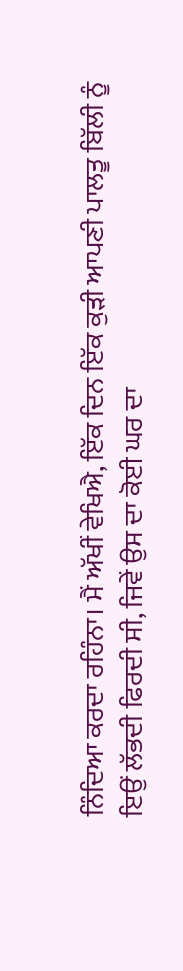ਨਿੰਦਿਆ ਕਰਦਾ ਰਹਿੰਨਾ। ਮੈਂ ਅੱਖੀਂ ਵੇਖਿਐ, ਇੱਕ ਦਿਨ ਇੱਕ ਕੁੜੀ ਆਪਣੀ ਪਾਲਤੂ ਬਿੱਲੀ ਨੂੰ ਇਉਂ ਲੱਭਦੀ ਫਿਰਦੀ ਸੀ, ਜਿਵੇਂ ਉਸ ਦਾ ਕੋਈ ਘਰ ਦਾ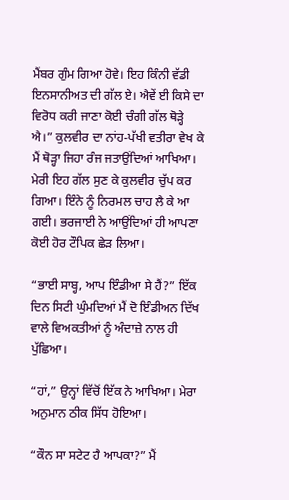ਮੈਂਬਰ ਗੁੰਮ ਗਿਆ ਹੋਵੇ। ਇਹ ਕਿੰਨੀ ਵੱਡੀ ਇਨਸਾਨੀਅਤ ਦੀ ਗੱਲ ਏ। ਐਵੇਂ ਈ ਕਿਸੇ ਦਾ ਵਿਰੋਧ ਕਰੀ ਜਾਣਾ ਕੋਈ ਚੰਗੀ ਗੱਲ ਥੋੜ੍ਹੇ ਐ।” ਕੁਲਵੀਰ ਦਾ ਨਾਂਹ-ਪੱਖੀ ਵਤੀਰਾ ਵੇਖ ਕੇ ਮੈਂ ਥੋੜ੍ਹਾ ਜਿਹਾ ਰੰਜ ਜਤਾਉਂਦਿਆਂ ਆਖਿਆ। ਮੇਰੀ ਇਹ ਗੱਲ ਸੁਣ ਕੇ ਕੁਲਵੀਰ ਚੁੱਪ ਕਰ ਗਿਆ। ਇੰਨੇ ਨੂੰ ਨਿਰਮਲ ਚਾਹ ਲੈ ਕੇ ਆ ਗਈ। ਭਰਜਾਈ ਨੇ ਆਉਂਦਿਆਂ ਹੀ ਆਪਣਾ ਕੋਈ ਹੋਰ ਟੌਪਿਕ ਛੇੜ ਲਿਆ।

“ਭਾਈ ਸਾਬ੍ਹ, ਆਪ ਇੰਡੀਆ ਸੇ ਹੈਂ?” ਇੱਕ ਦਿਨ ਸਿਟੀ ਘੁੰਮਦਿਆਂ ਮੈਂ ਦੋ ਇੰਡੀਅਨ ਦਿੱਖ ਵਾਲੇ ਵਿਅਕਤੀਆਂ ਨੂੰ ਅੰਦਾਜ਼ੇ ਨਾਲ ਹੀ ਪੁੱਛਿਆ।

“ਹਾਂ,” ਉਨ੍ਹਾਂ ਵਿੱਚੋਂ ਇੱਕ ਨੇ ਆਖਿਆ। ਮੇਰਾ ਅਨੁਮਾਨ ਠੀਕ ਸਿੱਧ ਹੋਇਆ।

“ਕੌਨ ਸਾ ਸਟੇਟ ਹੈ ਆਪਕਾ?” ਮੈਂ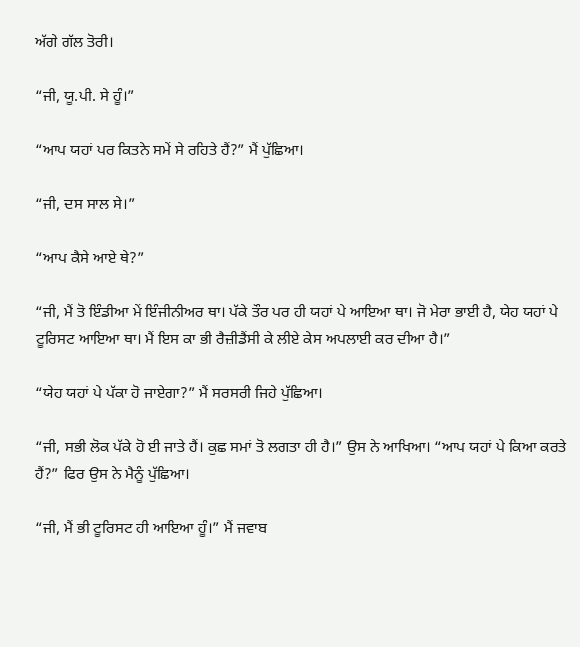ਅੱਗੇ ਗੱਲ ਤੋਰੀ।

“ਜੀ, ਯੂ.ਪੀ. ਸੇ ਹੂੰ।”

“ਆਪ ਯਹਾਂ ਪਰ ਕਿਤਨੇ ਸਮੇਂ ਸੇ ਰਹਿਤੇ ਹੈਂ?” ਮੈਂ ਪੁੱਛਿਆ।

“ਜੀ, ਦਸ ਸਾਲ ਸੇ।”

“ਆਪ ਕੈਸੇ ਆਏ ਥੇ?”

“ਜੀ, ਮੈਂ ਤੋ ਇੰਡੀਆ ਮੇਂ ਇੰਜੀਨੀਅਰ ਥਾ। ਪੱਕੇ ਤੌਰ ਪਰ ਹੀ ਯਹਾਂ ਪੇ ਆਇਆ ਥਾ। ਜੋ ਮੇਰਾ ਭਾਈ ਹੈ, ਯੇਹ ਯਹਾਂ ਪੇ ਟੂਰਿਸਟ ਆਇਆ ਥਾ। ਮੈਂ ਇਸ ਕਾ ਭੀ ਰੈਜ਼ੀਡੈਂਸੀ ਕੇ ਲੀਏ ਕੇਸ ਅਪਲਾਈ ਕਰ ਦੀਆ ਹੈ।”

“ਯੇਹ ਯਹਾਂ ਪੇ ਪੱਕਾ ਹੋ ਜਾਏਗਾ?” ਮੈਂ ਸਰਸਰੀ ਜਿਹੇ ਪੁੱਛਿਆ।

“ਜੀ, ਸਭੀ ਲੋਕ ਪੱਕੇ ਹੋ ਈ ਜਾਤੇ ਹੈਂ। ਕੁਛ ਸਮਾਂ ਤੋ ਲਗਤਾ ਹੀ ਹੈ।” ਉਸ ਨੇ ਆਖਿਆ। “ਆਪ ਯਹਾਂ ਪੇ ਕਿਆ ਕਰਤੇ ਹੈਂ?” ਫਿਰ ਉਸ ਨੇ ਮੈਨੂੰ ਪੁੱਛਿਆ।

“ਜੀ, ਮੈਂ ਭੀ ਟੂਰਿਸਟ ਹੀ ਆਇਆ ਹੂੰ।” ਮੈਂ ਜਵਾਬ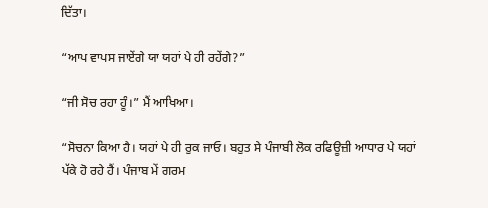ਦਿੱਤਾ।

“ਆਪ ਵਾਪਸ ਜਾਏਂਗੇ ਯਾ ਯਹਾਂ ਪੇ ਹੀ ਰਹੇਂਗੇ?”

“ਜੀ ਸੋਚ ਰਹਾ ਹੂੰ।” ਮੈਂ ਆਖਿਆ।

“ਸੋਚਨਾ ਕਿਆ ਹੈ। ਯਹਾਂ ਪੇ ਹੀ ਰੁਕ ਜਾਓ। ਬਹੁਤ ਸੇ ਪੰਜਾਬੀ ਲੋਕ ਰਫਿਊਜ਼ੀ ਆਧਾਰ ਪੇ ਯਹਾਂ ਪੱਕੇ ਹੋ ਰਹੇ ਹੈਂ। ਪੰਜਾਬ ਮੇਂ ਗਰਮ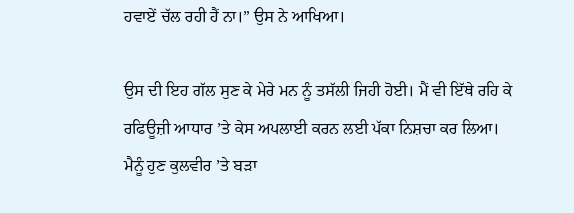ਹਵਾਏਂ ਚੱਲ ਰਹੀ ਹੈਂ ਨਾ।” ਉਸ ਨੇ ਆਖਿਆ।

ਉਸ ਦੀ ਇਹ ਗੱਲ ਸੁਣ ਕੇ ਮੇਰੇ ਮਨ ਨੂੰ ਤਸੱਲੀ ਜਿਹੀ ਹੋਈ। ਮੈਂ ਵੀ ਇੱਥੇ ਰਹਿ ਕੇ ਰਫਿਊਜ਼ੀ ਆਧਾਰ ’ਤੇ ਕੇਸ ਅਪਲਾਈ ਕਰਨ ਲਈ ਪੱਕਾ ਨਿਸ਼ਚਾ ਕਰ ਲਿਆ। ਮੈਨੂੰ ਹੁਣ ਕੁਲਵੀਰ ’ਤੇ ਬੜਾ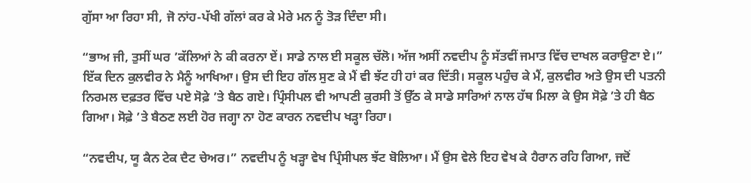ਗੁੱਸਾ ਆ ਰਿਹਾ ਸੀ, ਜੋ ਨਾਂਹ-ਪੱਖੀ ਗੱਲਾਂ ਕਰ ਕੇ ਮੇਰੇ ਮਨ ਨੂੰ ਤੋੜ ਦਿੰਦਾ ਸੀ।

“ਭਾਅ ਜੀ, ਤੁਸੀਂ ਘਰ ’ਕੱਲਿਆਂ ਨੇ ਕੀ ਕਰਨਾ ਏਂ। ਸਾਡੇ ਨਾਲ ਈ ਸਕੂਲ ਚੱਲੋ। ਅੱਜ ਅਸੀਂ ਨਵਦੀਪ ਨੂੰ ਸੱਤਵੀਂ ਜਮਾਤ ਵਿੱਚ ਦਾਖਲ ਕਰਾਉਣਾ ਏ।” ਇੱਕ ਦਿਨ ਕੁਲਵੀਰ ਨੇ ਮੈਨੂੰ ਆਖਿਆ। ਉਸ ਦੀ ਇਹ ਗੱਲ ਸੁਣ ਕੇ ਮੈਂ ਵੀ ਝੱਟ ਹੀ ਹਾਂ ਕਰ ਦਿੱਤੀ। ਸਕੂਲ ਪਹੁੰਚ ਕੇ ਮੈਂ, ਕੁਲਵੀਰ ਅਤੇ ਉਸ ਦੀ ਪਤਨੀ ਨਿਰਮਲ ਦਫ਼ਤਰ ਵਿੱਚ ਪਏ ਸੋਫ਼ੇ ’ਤੇ ਬੈਠ ਗਏ। ਪ੍ਰਿੰਸੀਪਲ ਵੀ ਆਪਣੀ ਕੁਰਸੀ ਤੋਂ ਉੱਠ ਕੇ ਸਾਡੇ ਸਾਰਿਆਂ ਨਾਲ ਹੱਥ ਮਿਲਾ ਕੇ ਉਸ ਸੋਫ਼ੇ ’ਤੇ ਹੀ ਬੈਠ ਗਿਆ। ਸੋਫ਼ੇ ’ਤੇ ਬੈਠਣ ਲਈ ਹੋਰ ਜਗ੍ਹਾ ਨਾ ਹੋਣ ਕਾਰਨ ਨਵਦੀਪ ਖੜ੍ਹਾ ਰਿਹਾ।

“ਨਵਦੀਪ, ਯੂ ਕੈਨ ਟੇਕ ਦੈਟ ਚੇਅਰ।” ਨਵਦੀਪ ਨੂੰ ਖੜ੍ਹਾ ਵੇਖ ਪ੍ਰਿੰਸੀਪਲ ਝੱਟ ਬੋਲਿਆ। ਮੈਂ ਉਸ ਵੇਲੇ ਇਹ ਵੇਖ ਕੇ ਹੈਰਾਨ ਰਹਿ ਗਿਆ, ਜਦੋਂ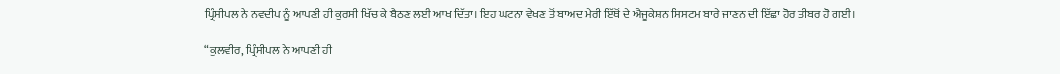ਪ੍ਰਿੰਸੀਪਲ ਨੇ ਨਵਦੀਪ ਨੂੰ ਆਪਣੀ ਹੀ ਕੁਰਸੀ ਖਿੱਚ ਕੇ ਬੈਠਣ ਲਈ ਆਖ ਦਿੱਤਾ। ਇਹ ਘਟਨਾ ਵੇਖਣ ਤੋਂ ਬਾਅਦ ਮੇਰੀ ਇੱਥੋਂ ਦੇ ਐਜੂਕੇਸ਼ਨ ਸਿਸਟਮ ਬਾਰੇ ਜਾਣਨ ਦੀ ਇੱਛਾ ਹੋਰ ਤੀਬਰ ਹੋ ਗਈ।

“ਕੁਲਵੀਰ, ਪ੍ਰਿੰਸੀਪਲ ਨੇ ਆਪਣੀ ਹੀ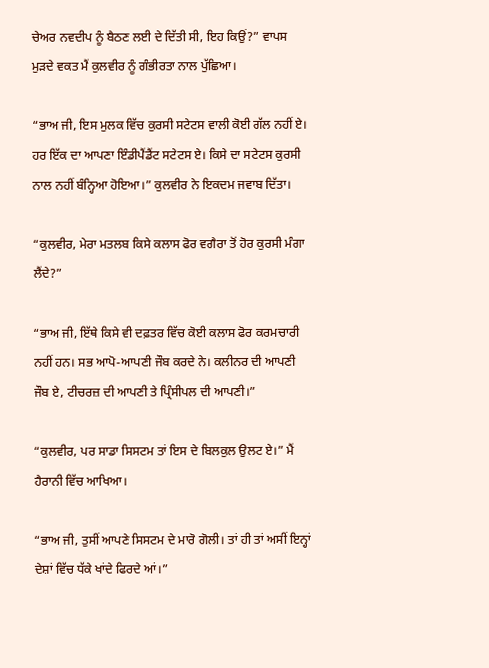ਚੇਅਰ ਨਵਦੀਪ ਨੂੰ ਬੈਠਣ ਲਈ ਦੇ ਦਿੱਤੀ ਸੀ, ਇਹ ਕਿਉਂ?” ਵਾਪਸ ਮੁੜਦੇ ਵਕਤ ਮੈਂ ਕੁਲਵੀਰ ਨੂੰ ਗੰਭੀਰਤਾ ਨਾਲ ਪੁੱਛਿਆ।

“ਭਾਅ ਜੀ, ਇਸ ਮੁਲਕ ਵਿੱਚ ਕੁਰਸੀ ਸਟੇਟਸ ਵਾਲੀ ਕੋਈ ਗੱਲ ਨਹੀਂ ਏ। ਹਰ ਇੱਕ ਦਾ ਆਪਣਾ ਇੰਡੀਪੈਂਡੈਂਟ ਸਟੇਟਸ ਏ। ਕਿਸੇ ਦਾ ਸਟੇਟਸ ਕੁਰਸੀ ਨਾਲ ਨਹੀਂ ਬੰਨ੍ਹਿਆ ਹੋਇਆ।” ਕੁਲਵੀਰ ਨੇ ਇਕਦਮ ਜਵਾਬ ਦਿੱਤਾ।

“ਕੁਲਵੀਰ, ਮੇਰਾ ਮਤਲਬ ਕਿਸੇ ਕਲਾਸ ਫੋਰ ਵਗੈਰਾ ਤੋਂ ਹੋਰ ਕੁਰਸੀ ਮੰਗਾ ਲੈਂਦੇ?”

“ਭਾਅ ਜੀ, ਇੱਥੇ ਕਿਸੇ ਵੀ ਦਫ਼ਤਰ ਵਿੱਚ ਕੋਈ ਕਲਾਸ ਫੋਰ ਕਰਮਚਾਰੀ ਨਹੀਂ ਹਨ। ਸਭ ਆਪੋ-ਆਪਣੀ ਜੌਬ ਕਰਦੇ ਨੇ। ਕਲੀਨਰ ਦੀ ਆਪਣੀ ਜੌਬ ਏ, ਟੀਚਰਜ਼ ਦੀ ਆਪਣੀ ਤੇ ਪ੍ਰਿੰਸੀਪਲ ਦੀ ਆਪਣੀ।”

“ਕੁਲਵੀਰ, ਪਰ ਸਾਡਾ ਸਿਸਟਮ ਤਾਂ ਇਸ ਦੇ ਬਿਲਕੁਲ ਉਲਟ ਏ।” ਮੈਂ ਹੈਰਾਨੀ ਵਿੱਚ ਆਖਿਆ।

“ਭਾਅ ਜੀ, ਤੁਸੀਂ ਆਪਣੇ ਸਿਸਟਮ ਦੇ ਮਾਰੋ ਗੋਲੀ। ਤਾਂ ਹੀ ਤਾਂ ਅਸੀਂ ਇਨ੍ਹਾਂ ਦੇਸ਼ਾਂ ਵਿੱਚ ਧੱਕੇ ਖਾਂਦੇ ਫਿਰਦੇ ਆਂ।”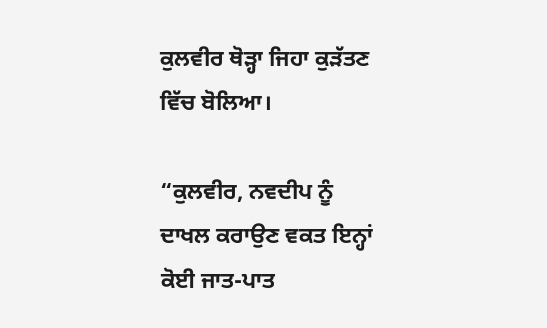ਕੁਲਵੀਰ ਥੋੜ੍ਹਾ ਜਿਹਾ ਕੁੜੱਤਣ ਵਿੱਚ ਬੋਲਿਆ।

“ਕੁਲਵੀਰ, ਨਵਦੀਪ ਨੂੰ ਦਾਖਲ ਕਰਾਉਣ ਵਕਤ ਇਨ੍ਹਾਂ ਕੋਈ ਜਾਤ-ਪਾਤ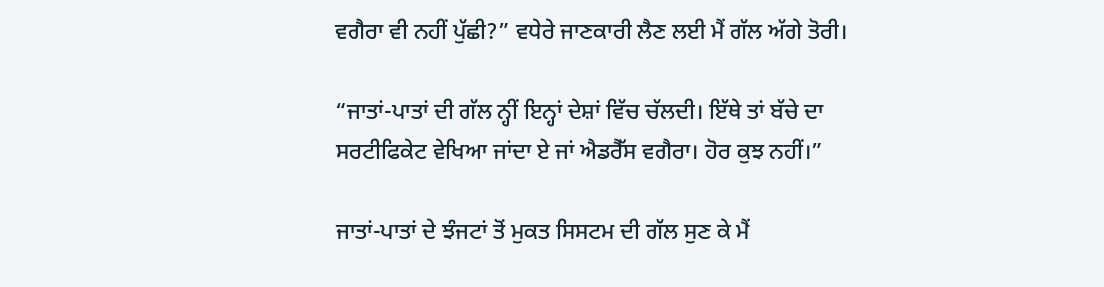ਵਗੈਰਾ ਵੀ ਨਹੀਂ ਪੁੱਛੀ?” ਵਧੇਰੇ ਜਾਣਕਾਰੀ ਲੈਣ ਲਈ ਮੈਂ ਗੱਲ ਅੱਗੇ ਤੋਰੀ।

“ਜਾਤਾਂ-ਪਾਤਾਂ ਦੀ ਗੱਲ ਨ੍ਹੀਂ ਇਨ੍ਹਾਂ ਦੇਸ਼ਾਂ ਵਿੱਚ ਚੱਲਦੀ। ਇੱਥੇ ਤਾਂ ਬੱਚੇ ਦਾ ਸਰਟੀਫਿਕੇਟ ਵੇਖਿਆ ਜਾਂਦਾ ਏ ਜਾਂ ਐਡਰੈੱਸ ਵਗੈਰਾ। ਹੋਰ ਕੁਝ ਨਹੀਂ।”

ਜਾਤਾਂ-ਪਾਤਾਂ ਦੇ ਝੰਜਟਾਂ ਤੋਂ ਮੁਕਤ ਸਿਸਟਮ ਦੀ ਗੱਲ ਸੁਣ ਕੇ ਮੈਂ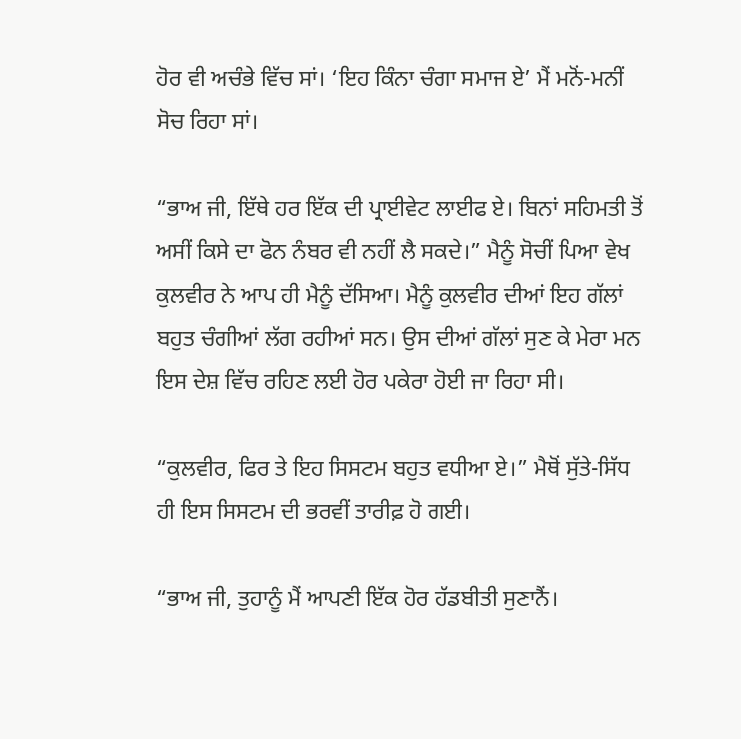ਹੋਰ ਵੀ ਅਚੰਭੇ ਵਿੱਚ ਸਾਂ। ‘ਇਹ ਕਿੰਨਾ ਚੰਗਾ ਸਮਾਜ ਏ’ ਮੈਂ ਮਨੋਂ-ਮਨੀਂ ਸੋਚ ਰਿਹਾ ਸਾਂ।

“ਭਾਅ ਜੀ, ਇੱਥੇ ਹਰ ਇੱਕ ਦੀ ਪ੍ਰਾਈਵੇਟ ਲਾਈਫ ਏ। ਬਿਨਾਂ ਸਹਿਮਤੀ ਤੋਂ ਅਸੀਂ ਕਿਸੇ ਦਾ ਫੋਨ ਨੰਬਰ ਵੀ ਨਹੀਂ ਲੈ ਸਕਦੇ।” ਮੈਨੂੰ ਸੋਚੀਂ ਪਿਆ ਵੇਖ ਕੁਲਵੀਰ ਨੇ ਆਪ ਹੀ ਮੈਨੂੰ ਦੱਸਿਆ। ਮੈਨੂੰ ਕੁਲਵੀਰ ਦੀਆਂ ਇਹ ਗੱਲਾਂ ਬਹੁਤ ਚੰਗੀਆਂ ਲੱਗ ਰਹੀਆਂ ਸਨ। ਉਸ ਦੀਆਂ ਗੱਲਾਂ ਸੁਣ ਕੇ ਮੇਰਾ ਮਨ ਇਸ ਦੇਸ਼ ਵਿੱਚ ਰਹਿਣ ਲਈ ਹੋਰ ਪਕੇਰਾ ਹੋਈ ਜਾ ਰਿਹਾ ਸੀ।

“ਕੁਲਵੀਰ, ਫਿਰ ਤੇ ਇਹ ਸਿਸਟਮ ਬਹੁਤ ਵਧੀਆ ਏ।” ਮੈਥੋਂ ਸੁੱਤੇ-ਸਿੱਧ ਹੀ ਇਸ ਸਿਸਟਮ ਦੀ ਭਰਵੀਂ ਤਾਰੀਫ਼ ਹੋ ਗਈ।

“ਭਾਅ ਜੀ, ਤੁਹਾਨੂੰ ਮੈਂ ਆਪਣੀ ਇੱਕ ਹੋਰ ਹੱਡਬੀਤੀ ਸੁਣਾਨੈਂ।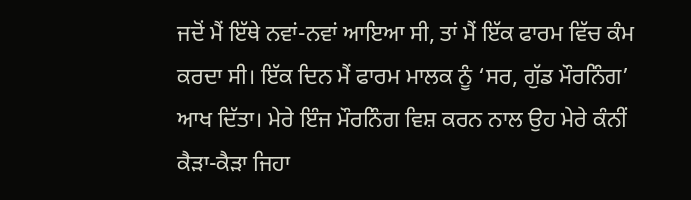ਜਦੋਂ ਮੈਂ ਇੱਥੇ ਨਵਾਂ-ਨਵਾਂ ਆਇਆ ਸੀ, ਤਾਂ ਮੈਂ ਇੱਕ ਫਾਰਮ ਵਿੱਚ ਕੰਮ ਕਰਦਾ ਸੀ। ਇੱਕ ਦਿਨ ਮੈਂ ਫਾਰਮ ਮਾਲਕ ਨੂੰ ‘ਸਰ, ਗੁੱਡ ਮੌਰਨਿੰਗ’ ਆਖ ਦਿੱਤਾ। ਮੇਰੇ ਇੰਜ ਮੌਰਨਿੰਗ ਵਿਸ਼ ਕਰਨ ਨਾਲ ਉਹ ਮੇਰੇ ਕੰਨੀਂ ਕੈੜਾ-ਕੈੜਾ ਜਿਹਾ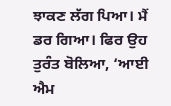ਝਾਕਣ ਲੱਗ ਪਿਆ। ਮੈਂ ਡਰ ਗਿਆ। ਫਿਰ ਉਹ ਤੁਰੰਤ ਬੋਲਿਆ, ‘ਆਈ ਐਮ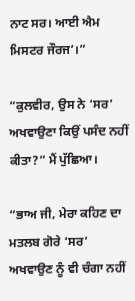ਨਾਟ ਸਰ। ਆਈ ਐਮ ਮਿਸਟਰ ਜੌਰਜ’।”

“ਕੁਲਵੀਰ, ਉਸ ਨੇ ‘ਸਰ’ ਅਖਵਾਉਣਾ ਕਿਉਂ ਪਸੰਦ ਨਹੀਂ ਕੀਤਾ?” ਮੈਂ ਪੁੱਛਿਆ।

“ਭਾਅ ਜੀ, ਮੇਰਾ ਕਹਿਣ ਦਾ ਮਤਲਬ ਗੋਰੇ ‘ਸਰ’ ਅਖਵਾਉਣ ਨੂੰ ਵੀ ਚੰਗਾ ਨਹੀਂ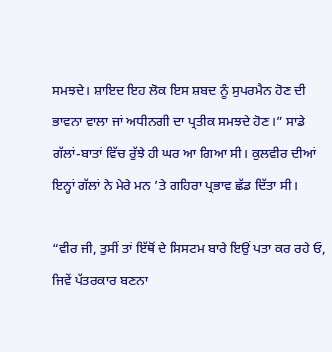ਸਮਝਦੇ। ਸ਼ਾਇਦ ਇਹ ਲੋਕ ਇਸ ਸ਼ਬਦ ਨੂੰ ਸੁਪਰਮੈਨ ਹੋਣ ਦੀ ਭਾਵਨਾ ਵਾਲਾ ਜਾਂ ਅਧੀਨਗੀ ਦਾ ਪ੍ਰਤੀਕ ਸਮਝਦੇ ਹੋਣ।” ਸਾਡੇ ਗੱਲਾਂ-ਬਾਤਾਂ ਵਿੱਚ ਰੁੱਝੇ ਹੀ ਘਰ ਆ ਗਿਆ ਸੀ। ਕੁਲਵੀਰ ਦੀਆਂ ਇਨ੍ਹਾਂ ਗੱਲਾਂ ਨੇ ਮੇਰੇ ਮਨ ’ਤੇ ਗਹਿਰਾ ਪ੍ਰਭਾਵ ਛੱਡ ਦਿੱਤਾ ਸੀ।

“ਵੀਰ ਜੀ, ਤੁਸੀਂ ਤਾਂ ਇੱਥੋਂ ਦੇ ਸਿਸਟਮ ਬਾਰੇ ਇਉਂ ਪਤਾ ਕਰ ਰਹੇ ਓ, ਜਿਵੇਂ ਪੱਤਰਕਾਰ ਬਣਨਾ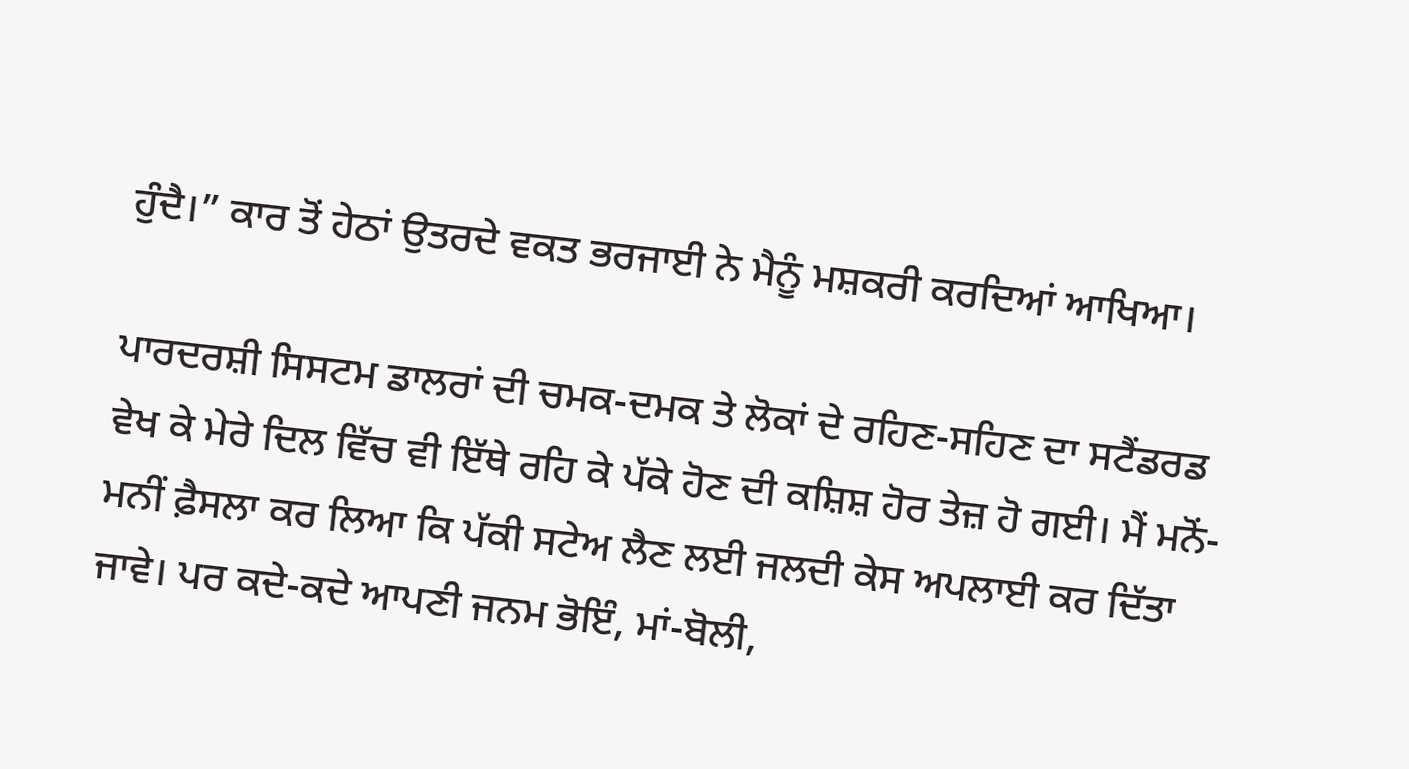ਹੁੰਦੈ।” ਕਾਰ ਤੋਂ ਹੇਠਾਂ ਉਤਰਦੇ ਵਕਤ ਭਰਜਾਈ ਨੇ ਮੈਨੂੰ ਮਸ਼ਕਰੀ ਕਰਦਿਆਂ ਆਖਿਆ।

ਪਾਰਦਰਸ਼ੀ ਸਿਸਟਮ ਡਾਲਰਾਂ ਦੀ ਚਮਕ-ਦਮਕ ਤੇ ਲੋਕਾਂ ਦੇ ਰਹਿਣ-ਸਹਿਣ ਦਾ ਸਟੈਂਡਰਡ ਵੇਖ ਕੇ ਮੇਰੇ ਦਿਲ ਵਿੱਚ ਵੀ ਇੱਥੇ ਰਹਿ ਕੇ ਪੱਕੇ ਹੋਣ ਦੀ ਕਸ਼ਿਸ਼ ਹੋਰ ਤੇਜ਼ ਹੋ ਗਈ। ਮੈਂ ਮਨੋਂ-ਮਨੀਂ ਫ਼ੈਸਲਾ ਕਰ ਲਿਆ ਕਿ ਪੱਕੀ ਸਟੇਅ ਲੈਣ ਲਈ ਜਲਦੀ ਕੇਸ ਅਪਲਾਈ ਕਰ ਦਿੱਤਾ ਜਾਵੇ। ਪਰ ਕਦੇ-ਕਦੇ ਆਪਣੀ ਜਨਮ ਭੋਇੰ, ਮਾਂ-ਬੋਲੀ,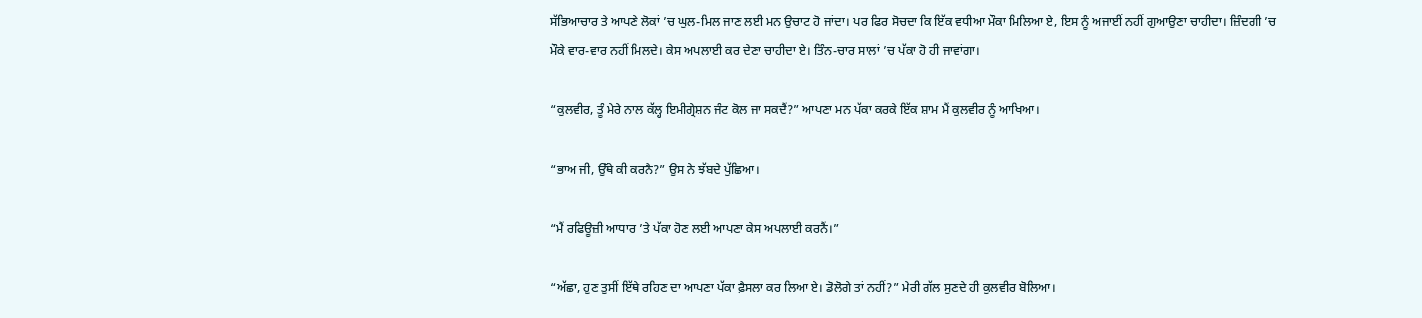ਸੱਭਿਆਚਾਰ ਤੇ ਆਪਣੇ ਲੋਕਾਂ ’ਚ ਘੁਲ-ਮਿਲ ਜਾਣ ਲਈ ਮਨ ਉਚਾਟ ਹੋ ਜਾਂਦਾ। ਪਰ ਫਿਰ ਸੋਚਦਾ ਕਿ ਇੱਕ ਵਧੀਆ ਮੌਕਾ ਮਿਲਿਆ ਏ, ਇਸ ਨੂੰ ਅਜਾਈਂ ਨਹੀਂ ਗੁਆਉਣਾ ਚਾਹੀਦਾ। ਜ਼ਿੰਦਗੀ ’ਚ ਮੌਕੇ ਵਾਰ-ਵਾਰ ਨਹੀਂ ਮਿਲਦੇ। ਕੇਸ ਅਪਲਾਈ ਕਰ ਦੇਣਾ ਚਾਹੀਦਾ ਏ। ਤਿੰਨ-ਚਾਰ ਸਾਲਾਂ ’ਚ ਪੱਕਾ ਹੋ ਹੀ ਜਾਵਾਂਗਾ।

“ਕੁਲਵੀਰ, ਤੂੰ ਮੇਰੇ ਨਾਲ ਕੱਲ੍ਹ ਇਮੀਗ੍ਰੇਸ਼ਨ ਜੰਟ ਕੋਲ ਜਾ ਸਕਦੈਂ?” ਆਪਣਾ ਮਨ ਪੱਕਾ ਕਰਕੇ ਇੱਕ ਸ਼ਾਮ ਮੈਂ ਕੁਲਵੀਰ ਨੂੰ ਆਖਿਆ।

“ਭਾਅ ਜੀ, ਉੱਥੇ ਕੀ ਕਰਨੈ?” ਉਸ ਨੇ ਝੱਬਦੇ ਪੁੱਛਿਆ।

“ਮੈਂ ਰਫਿਊਜ਼ੀ ਆਧਾਰ ’ਤੇ ਪੱਕਾ ਹੋਣ ਲਈ ਆਪਣਾ ਕੇਸ ਅਪਲਾਈ ਕਰਨੈਂ।”

“ਅੱਛਾ, ਹੁਣ ਤੁਸੀਂ ਇੱਥੇ ਰਹਿਣ ਦਾ ਆਪਣਾ ਪੱਕਾ ਫ਼ੈਸਲਾ ਕਰ ਲਿਆ ਏ। ਡੋਲੋਗੇ ਤਾਂ ਨਹੀਂ?” ਮੇਰੀ ਗੱਲ ਸੁਣਦੇ ਹੀ ਕੁਲਵੀਰ ਬੋਲਿਆ।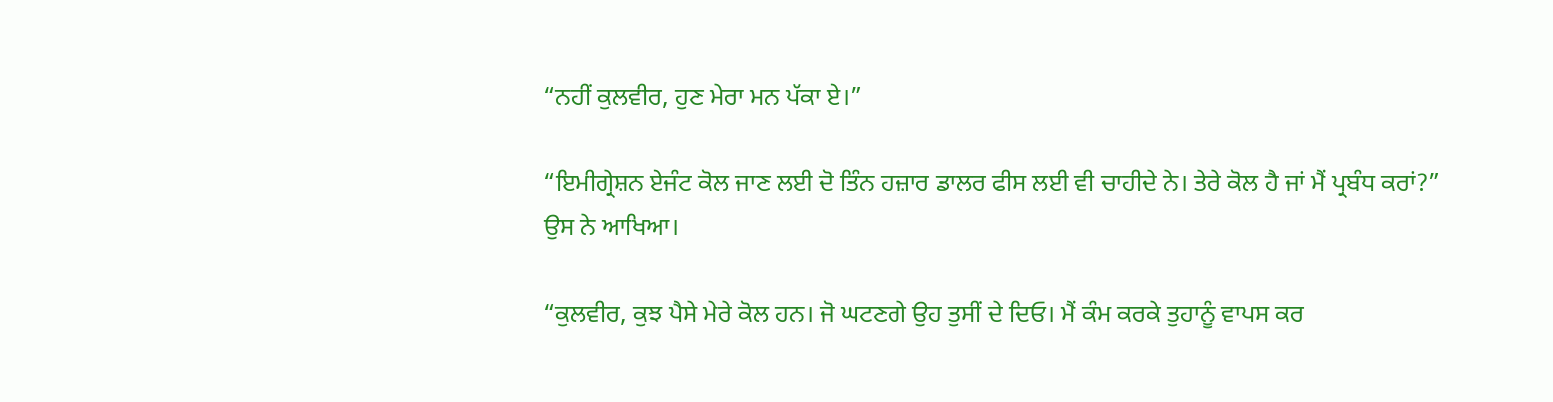“ਨਹੀਂ ਕੁਲਵੀਰ, ਹੁਣ ਮੇਰਾ ਮਨ ਪੱਕਾ ਏ।”

“ਇਮੀਗ੍ਰੇਸ਼ਨ ਏਜੰਟ ਕੋਲ ਜਾਣ ਲਈ ਦੋ ਤਿੰਨ ਹਜ਼ਾਰ ਡਾਲਰ ਫੀਸ ਲਈ ਵੀ ਚਾਹੀਦੇ ਨੇ। ਤੇਰੇ ਕੋਲ ਹੈ ਜਾਂ ਮੈਂ ਪ੍ਰਬੰਧ ਕਰਾਂ?” ਉਸ ਨੇ ਆਖਿਆ।

“ਕੁਲਵੀਰ, ਕੁਝ ਪੈਸੇ ਮੇਰੇ ਕੋਲ ਹਨ। ਜੋ ਘਟਣਗੇ ਉਹ ਤੁਸੀਂ ਦੇ ਦਿਓ। ਮੈਂ ਕੰਮ ਕਰਕੇ ਤੁਹਾਨੂੰ ਵਾਪਸ ਕਰ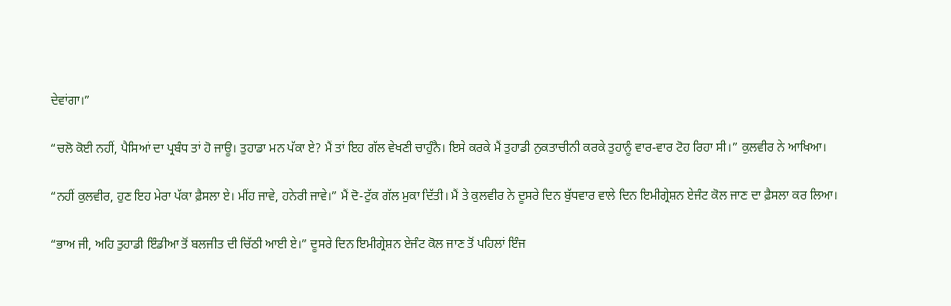ਦੇਵਾਂਗਾ।”

“ਚਲੋ ਕੋਈ ਨਹੀਂ, ਪੈਸਿਆਂ ਦਾ ਪ੍ਰਬੰਧ ਤਾਂ ਹੋ ਜਾਊ। ਤੁਹਾਡਾ ਮਨ ਪੱਕਾ ਏ? ਮੈਂ ਤਾਂ ਇਹ ਗੱਲ ਵੇਖਣੀ ਚਾਹੁੰਨੈ। ਇਸੇ ਕਰਕੇ ਮੈਂ ਤੁਹਾਡੀ ਨੁਕਤਾਚੀਨੀ ਕਰਕੇ ਤੁਹਾਨੂੰ ਵਾਰ-ਵਾਰ ਟੋਹ ਰਿਹਾ ਸੀ।” ਕੁਲਵੀਰ ਨੇ ਆਖਿਆ।

“ਨਹੀਂ ਕੁਲਵੀਰ, ਹੁਣ ਇਹ ਮੇਰਾ ਪੱਕਾ ਫ਼ੈਸਲਾ ਏ। ਮੀਂਹ ਜਾਵੇ, ਹਨੇਰੀ ਜਾਵੇ।” ਮੈਂ ਦੋ-ਟੁੱਕ ਗੱਲ ਮੁਕਾ ਦਿੱਤੀ। ਮੈਂ ਤੇ ਕੁਲਵੀਰ ਨੇ ਦੂਸਰੇ ਦਿਨ ਬੁੱਧਵਾਰ ਵਾਲੇ ਦਿਨ ਇਮੀਗ੍ਰੇਸ਼ਨ ਏਜੰਟ ਕੋਲ ਜਾਣ ਦਾ ਫ਼ੈਸਲਾ ਕਰ ਲਿਆ।

“ਭਾਅ ਜੀ, ਅਹਿ ਤੁਹਾਡੀ ਇੰਡੀਆ ਤੋਂ ਬਲਜੀਤ ਦੀ ਚਿੱਠੀ ਆਈ ਏ।” ਦੂਸਰੇ ਦਿਨ ਇਮੀਗ੍ਰੇਸ਼ਨ ਏਜੰਟ ਕੋਲ ਜਾਣ ਤੋਂ ਪਹਿਲਾਂ ਇੰਜ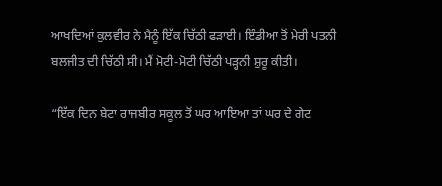ਆਖਦਿਆਂ ਕੁਲਵੀਰ ਨੇ ਮੈਨੂੰ ਇੱਕ ਚਿੱਠੀ ਫੜਾਈ। ਇੰਡੀਆ ਤੋਂ ਮੇਰੀ ਪਤਨੀ ਬਲਜੀਤ ਦੀ ਚਿੱਠੀ ਸੀ। ਮੈਂ ਮੋਟੀ-ਮੋਟੀ ਚਿੱਠੀ ਪੜ੍ਹਨੀ ਸ਼ੁਰੂ ਕੀਤੀ।

“ਇੱਕ ਦਿਨ ਬੇਟਾ ਰਾਜਬੀਰ ਸਕੂਲ ਤੋਂ ਘਰ ਆਇਆ ਤਾਂ ਘਰ ਦੇ ਗੇਟ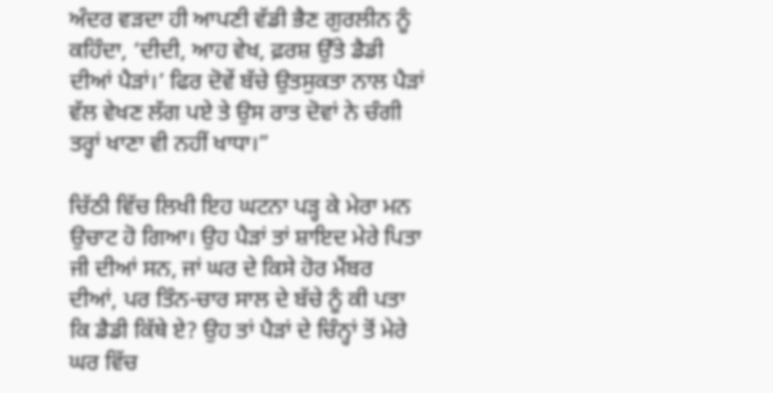ਅੰਦਰ ਵੜਦਾ ਹੀ ਆਪਣੀ ਵੱਡੀ ਭੈਣ ਗੁਰਲੀਨ ਨੂੰ ਕਹਿੰਦਾ, ‘ਦੀਦੀ, ਆਹ ਵੇਖ, ਫ਼ਰਸ਼ ਉੱਤੇ ਡੈਡੀ ਦੀਆਂ ਪੈੜਾਂ।’ ਫਿਰ ਦੋਵੇਂ ਬੱਚੇ ਉਤਸੁਕਤਾ ਨਾਲ ਪੈੜਾਂ ਵੱਲ ਵੇਖਣ ਲੱਗ ਪਏ ਤੇ ਉਸ ਰਾਤ ਦੋਵਾਂ ਨੇ ਚੰਗੀ ਤਰ੍ਹਾਂ ਖਾਣਾ ਵੀ ਨਹੀਂ ਖਾਧਾ।”

ਚਿੱਠੀ ਵਿੱਚ ਲਿਖੀ ਇਹ ਘਟਨਾ ਪੜ੍ਹ ਕੇ ਮੇਰਾ ਮਨ ਉਚਾਟ ਹੋ ਗਿਆ। ਉਹ ਪੈੜਾਂ ਤਾਂ ਸ਼ਾਇਦ ਮੇਰੇ ਪਿਤਾ ਜੀ ਦੀਆਂ ਸਨ, ਜਾਂ ਘਰ ਦੇ ਕਿਸੇ ਹੋਰ ਮੈਂਬਰ ਦੀਆਂ, ਪਰ ਤਿੰਨ-ਚਾਰ ਸਾਲ ਦੇ ਬੱਚੇ ਨੂੰ ਕੀ ਪਤਾ ਕਿ ਡੈਡੀ ਕਿੱਥੇ ਏ? ਉਹ ਤਾਂ ਪੈੜਾਂ ਦੇ ਚਿੰਨ੍ਹਾਂ ਤੋਂ ਮੇਰੇ ਘਰ ਵਿੱਚ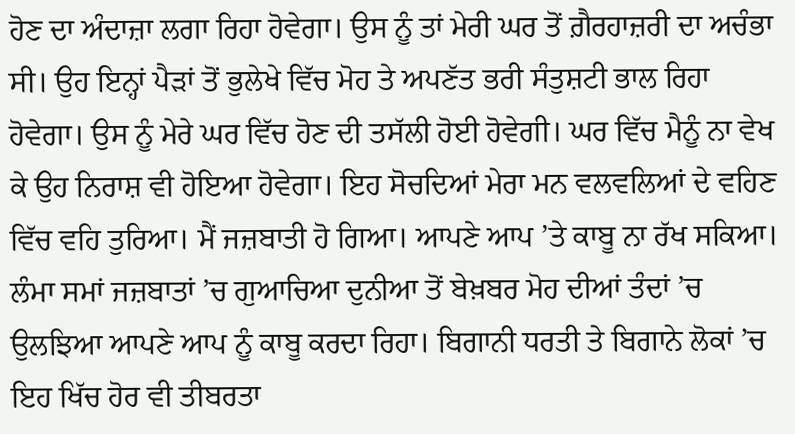ਹੋਣ ਦਾ ਅੰਦਾਜ਼ਾ ਲਗਾ ਰਿਹਾ ਹੋਵੇਗਾ। ਉਸ ਨੂੰ ਤਾਂ ਮੇਰੀ ਘਰ ਤੋਂ ਗ਼ੈਰਹਾਜ਼ਰੀ ਦਾ ਅਚੰਭਾ ਸੀ। ਉਹ ਇਨ੍ਹਾਂ ਪੈੜਾਂ ਤੋਂ ਭੁਲੇਖੇ ਵਿੱਚ ਮੋਹ ਤੇ ਅਪਣੱਤ ਭਰੀ ਸੰਤੁਸ਼ਟੀ ਭਾਲ ਰਿਹਾ ਹੋਵੇਗਾ। ਉਸ ਨੂੰ ਮੇਰੇ ਘਰ ਵਿੱਚ ਹੋਣ ਦੀ ਤਸੱਲੀ ਹੋਈ ਹੋਵੇਗੀ। ਘਰ ਵਿੱਚ ਮੈਨੂੰ ਨਾ ਵੇਖ ਕੇ ਉਹ ਨਿਰਾਸ਼ ਵੀ ਹੋਇਆ ਹੋਵੇਗਾ। ਇਹ ਸੋਚਦਿਆਂ ਮੇਰਾ ਮਨ ਵਲਵਲਿਆਂ ਦੇ ਵਹਿਣ ਵਿੱਚ ਵਹਿ ਤੁਰਿਆ। ਮੈਂ ਜਜ਼ਬਾਤੀ ਹੋ ਗਿਆ। ਆਪਣੇ ਆਪ ’ਤੇ ਕਾਬੂ ਨਾ ਰੱਖ ਸਕਿਆ। ਲੰਮਾ ਸਮਾਂ ਜਜ਼ਬਾਤਾਂ ’ਚ ਗੁਆਚਿਆ ਦੁਨੀਆ ਤੋਂ ਬੇਖ਼ਬਰ ਮੋਹ ਦੀਆਂ ਤੰਦਾਂ ’ਚ ਉਲਝਿਆ ਆਪਣੇ ਆਪ ਨੂੰ ਕਾਬੂ ਕਰਦਾ ਰਿਹਾ। ਬਿਗਾਨੀ ਧਰਤੀ ਤੇ ਬਿਗਾਨੇ ਲੋਕਾਂ ’ਚ ਇਹ ਖਿੱਚ ਹੋਰ ਵੀ ਤੀਬਰਤਾ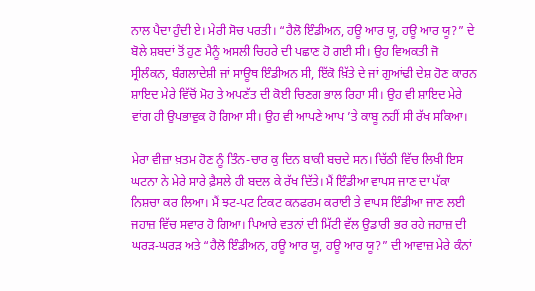ਨਾਲ ਪੈਦਾ ਹੁੰਦੀ ਏ। ਮੇਰੀ ਸੋਚ ਪਰਤੀ। “ਹੈਲੋ ਇੰਡੀਅਨ, ਹਊ ਆਰ ਯੂ, ਹਊ ਆਰ ਯੂ?” ਦੇ ਬੋਲੇ ਸ਼ਬਦਾਂ ਤੋਂ ਹੁਣ ਮੈਨੂੰ ਅਸਲੀ ਚਿਹਰੇ ਦੀ ਪਛਾਣ ਹੋ ਗਈ ਸੀ। ਉਹ ਵਿਅਕਤੀ ਜੋ ਸ੍ਰੀਲੰਕਨ, ਬੰਗਲਾਦੇਸ਼ੀ ਜਾਂ ਸਾਊਥ ਇੰਡੀਅਨ ਸੀ, ਇੱਕੋ ਖ਼ਿੱਤੇ ਦੇ ਜਾਂ ਗੁਆਂਢੀ ਦੇਸ਼ ਹੋਣ ਕਾਰਨ ਸ਼ਾਇਦ ਮੇਰੇ ਵਿੱਚੋਂ ਮੋਹ ਤੇ ਅਪਣੱਤ ਦੀ ਕੋਈ ਚਿਣਗ ਭਾਲ ਰਿਹਾ ਸੀ। ਉਹ ਵੀ ਸ਼ਾਇਦ ਮੇਰੇ ਵਾਂਗ ਹੀ ਉਪਭਾਵੁਕ ਹੋ ਗਿਆ ਸੀ। ਉਹ ਵੀ ਆਪਣੇ ਆਪ ’ਤੇ ਕਾਬੂ ਨਹੀਂ ਸੀ ਰੱਖ ਸਕਿਆ।

ਮੇਰਾ ਵੀਜ਼ਾ ਖ਼ਤਮ ਹੋਣ ਨੂੰ ਤਿੰਨ-ਚਾਰ ਕੁ ਦਿਨ ਬਾਕੀ ਬਚਦੇ ਸਨ। ਚਿੱਠੀ ਵਿੱਚ ਲਿਖੀ ਇਸ ਘਟਨਾ ਨੇ ਮੇਰੇ ਸਾਰੇ ਫ਼ੈਸਲੇ ਹੀ ਬਦਲ ਕੇ ਰੱਖ ਦਿੱਤੇ। ਮੈਂ ਇੰਡੀਆ ਵਾਪਸ ਜਾਣ ਦਾ ਪੱਕਾ ਨਿਸ਼ਚਾ ਕਰ ਲਿਆ। ਮੈਂ ਝਟ-ਪਟ ਟਿਕਟ ਕਨਫਰਮ ਕਰਾਈ ਤੇ ਵਾਪਸ ਇੰਡੀਆ ਜਾਣ ਲਈ ਜਹਾਜ਼ ਵਿੱਚ ਸਵਾਰ ਹੋ ਗਿਆ। ਪਿਆਰੇ ਵਤਨਾਂ ਦੀ ਮਿੱਟੀ ਵੱਲ ਉਡਾਰੀ ਭਰ ਰਹੇ ਜਹਾਜ਼ ਦੀ ਘਰੜ-ਘਰੜ ਅਤੇ “ਹੈਲੋ ਇੰਡੀਅਨ, ਹਊ ਆਰ ਯੂ, ਹਊ ਆਰ ਯੂ?” ਦੀ ਆਵਾਜ਼ ਮੇਰੇ ਕੰਨਾਂ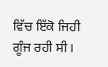ਵਿੱਚ ਇੱਕੋ ਜਿਹੀ ਗੂੰਜ ਰਹੀ ਸੀ।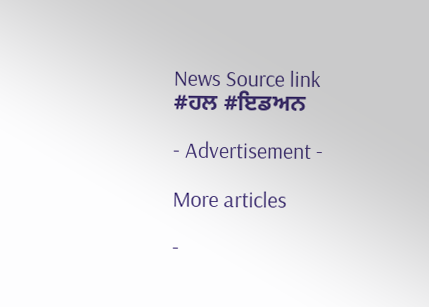News Source link
#ਹਲ #ਇਡਅਨ

- Advertisement -

More articles

-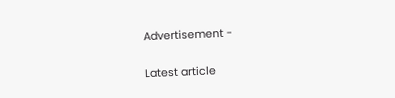Advertisement -

Latest article